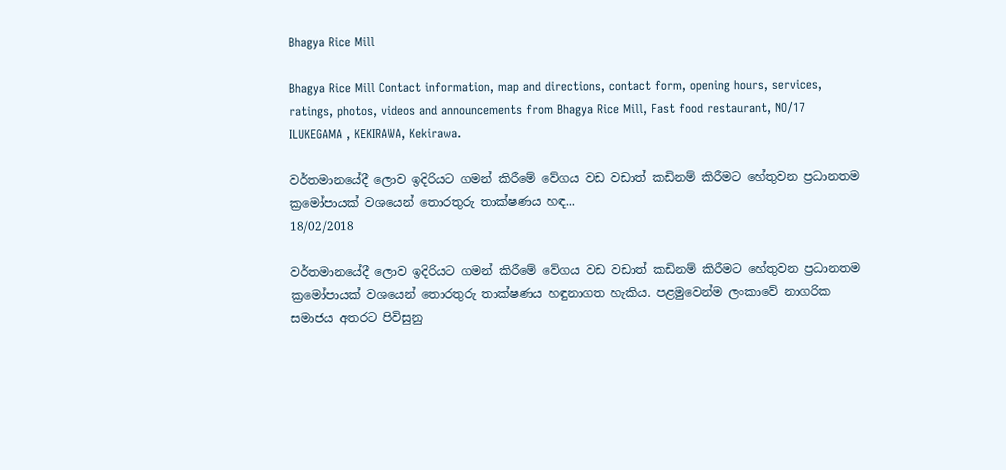Bhagya Rice Mill

Bhagya Rice Mill Contact information, map and directions, contact form, opening hours, services, ratings, photos, videos and announcements from Bhagya Rice Mill, Fast food restaurant, NO/17 ILUKEGAMA , KEKIRAWA, Kekirawa.

වර්තමානයේදී ලොව ඉදිරියට ගමන් කිරීමේ වේගය වඩ වඩාත් කඩිනම් කිරීමට හේතුවන ප්‍රධානතම ක්‍රමෝපායක් වශයෙන් තොරතුරු තාක්ෂණය හඳ...
18/02/2018

වර්තමානයේදී ලොව ඉදිරියට ගමන් කිරීමේ වේගය වඩ වඩාත් කඩිනම් කිරීමට හේතුවන ප්‍රධානතම ක්‍රමෝපායක් වශයෙන් තොරතුරු තාක්ෂණය හඳුනාගත හැකිය. පළමුවෙන්ම ලංකාවේ නාගරික සමාජය අතරට පිවිසුනු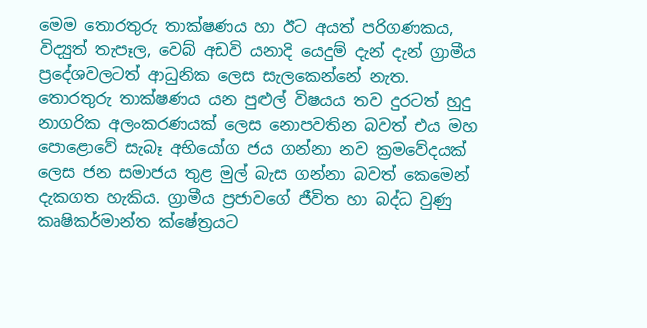මෙම තොරතුරු තාක්ෂණය හා ඊට අයත් පරිගණකය, විද්‍යුත් තැපෑල, වෙබ් අඩවි යනාදි යෙදුම් දැන් දැන් ග්‍රාමීය ප්‍රදේශවලටත් ආධුනික ලෙස සැලකෙන්නේ නැත. තොරතුරු තාක්ෂණය යන පුළුල් විෂයය තව දුරටත් හුදු නාගරික අලංකරණයක් ලෙස නොපවතින බවත් එය මහ පොළොවේ සැබෑ අභියෝග ජය ගන්නා නව ක්‍රමවේදයක් ලෙස ජන සමාජය තුළ මුල් බැස ගන්නා බවත් කෙමෙන් දැකගත හැකිය. ග්‍රාමීය ප්‍රජාවගේ ජීවිත හා බද්ධ වුණු කෘෂිකර්මාන්ත ක්ෂේත්‍රයට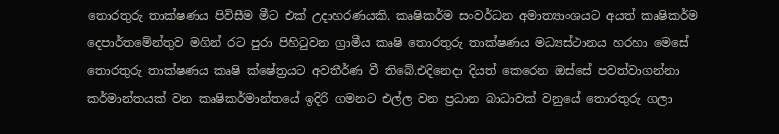තොරතුරු තාක්ෂණය පිවිසීම මීට එක් උදාහරණයකි. කෘෂිකර්ම සංවර්ධන අමාත්‍යාංශයට අයත් කෘෂිකර්ම දෙපාර්තමේන්තුව මගින් රට පුරා පිහිටුවන ග්‍රාමීය කෘෂි තොරතුරු තාක්ෂණය මධ්‍යස්ථානය හරහා මෙසේ තොරතුරු තාක්ෂණය කෘෂි ක්ෂේත්‍රයට අවතීර්ණ වී තිබේ.එදිනෙදා දියත් කෙරෙන ඔස්සේ පවත්වාගන්නා කර්මාන්තයක් වන කෘෂිකර්මාන්තයේ ඉදිරි ගමනට එල්ල වන ප්‍රධාන බාධාවක් වනුයේ තොරතුරු ගලා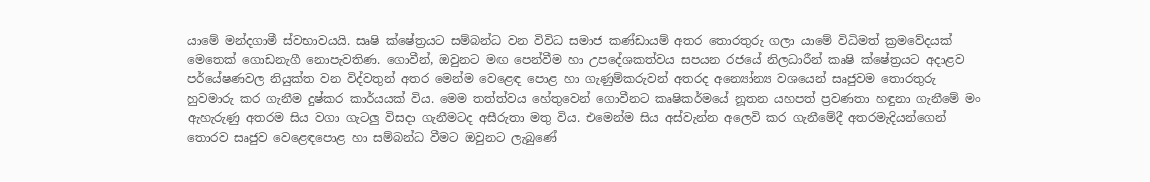යාමේ මන්දගාමී ස්වභාවයයි. සෘෂි ක්ෂේත්‍රයට සම්බන්ධ වන විවිධ සමාජ කණ්ඩායම් අතර තොරතුරු ගලා යාමේ විධිමත් ක්‍රමවේදයක් මෙතෙක් ගොඩනැගී නොපැවතිණ. ගොවීන්, ඔවුනට මඟ පෙන්වීම හා උපදේශකත්වය සපයන රජයේ නිලධාරීන් කෘෂි ක්ෂේත්‍රයට අදාළව පර්යේෂණවල නියුක්ත වන විද්වතුන් අතර මෙන්ම වෙළෙඳ පොළ හා ගැණුම්කරුවන් අතරද අන්‍යෝන්‍ය වශයෙන් සෘජුවම තොරතුරු හුවමාරු කර ගැනීම දුෂ්කර කාර්යයක් විය. මෙම තත්ත්වය හේතුවෙන් ගොවීනට කෘෂිකර්මයේ නූතන යහපත් ප්‍රවණතා හඳුනා ගැනීමේ මං ඇහැරුණු අතරම සිය වගා ගැටලු විසදා ගැනීමටද අසීරුතා මතු විය. එමෙන්ම සිය අස්වැන්න අලෙවි කර ගැනීමේදී අතරමැදියන්ගෙන් තොරව සෘජුව වෙළෙඳපොළ හා සම්බන්ධ වීමට ඔවුනට ලැබුණේ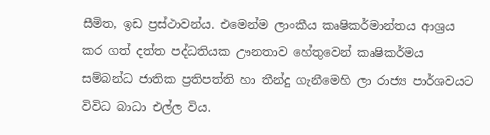සීමිත, ඉඩ ප්‍රස්ථාවන්ය. එමෙන්ම ලාංකීය කෘෂිකර්මාන්තය ආශ්‍රය කර ගත් දත්ත පද්ධතියක ඌනතාව හේතුවෙන් කෘෂිකර්මය සම්බන්ධ ජාතික ප්‍රතිපත්ති හා තීන්දු ගැනීමෙහි ලා රාජ්‍ය පාර්ශවයට විවිධ බාධා එල්ල විය.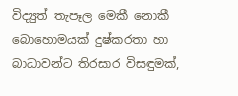විද්‍යුත් තැපෑල මෙකී නොකී බොහොමයක් දුෂ්කරතා හා බාධාවන්ට තිරසාර විසඳුමක්,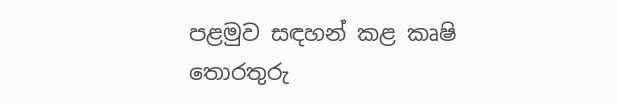පළමුව සඳහන් කළ කෘෂි තොරතුරු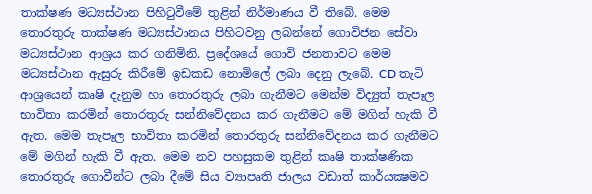තාක්ෂණ මධ්‍යස්ථාන පිහිටුවීමේ තුළින් නිර්මාණය වී තිබේ. මෙම තොරතුරු තාක්ෂණ මධ්‍යස්ථානය පිහිටවනු ලබන්නේ ගොවිජන සේවා මධ්‍යස්ථාන ආශ්‍රය කර ගනිමිනි. ප්‍රදේශයේ ගොවි ජනතාවට මෙම මධ්‍යස්ථාන ඇසුරු කිරීමේ ඉඩකඩ නොමිලේ ලබා දෙනු ලැබේ. CD තැටි ආශ්‍රයෙන් කෘෂි දැනුම හා තොරතුරු ලබා ගැනීමට මෙන්ම විද්‍යුත් තැපෑල භාවිතා කරමින් තොරතුරු සන්නිවේදනය කර ගැනීමට මේ මගින් හැකි වී ඇත. මෙම තැපෑල භාවිතා කරමින් තොරතුරු සන්නිවේදනය කර ගැනීමට මේ මගින් හැකි වී ඇත. මෙම නව පහසුකම තුළින් කෘෂි තාක්ෂණික තොරතුරු ගොවීන්ට ලබා දීමේ සිය ව්‍යාපෘති ජාලය වඩාත් කාර්යක්‍ෂමව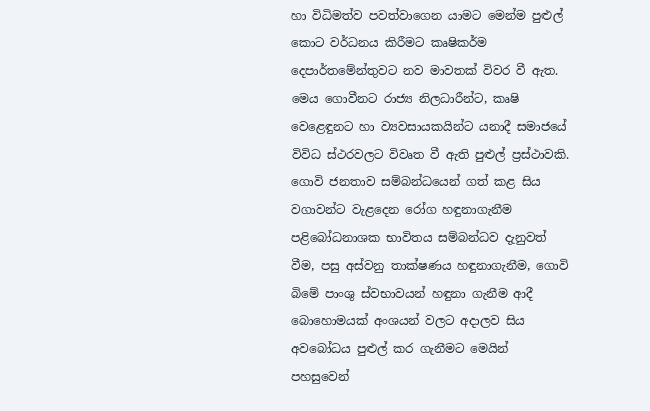හා විධිමත්ව පවත්වාගෙන යාමට මෙන්ම පුළුල් කොට වර්ධනය කිරීමට කෘෂිකර්ම දෙපාර්තමේන්තුවට නව මාවතක් විවර වී ඇත. මෙය ගොවීනට රාජ්‍ය නිලධාරීන්ට, කෘෂි වෙළෙඳුනට හා ව්‍යවසායකයින්ට යනාදී සමාජයේ විවිධ ස්ථරවලට විවෘත වී ඇති පුළුල් ප්‍රස්ථාවකි. ගොවි ජනතාව සම්බන්ධයෙන් ගත් කළ සිය වගාවන්ට වැළදෙන රෝග හඳුනාගැනීම පළිබෝධනාශක භාවිතය සම්බන්ධව දැනුවත් වීම, පසු අස්වනු තාක්ෂණය හඳුනාගැනීම, ගොවි බිමේ පාංශු ස්වභාවයන් හඳුනා ගැනීම ආදී බොහොමයක් අංශයන් වලට අදාලව සිය අවබෝධය පුළුල් කර ගැනීමට මෙයින් පහසුවෙන්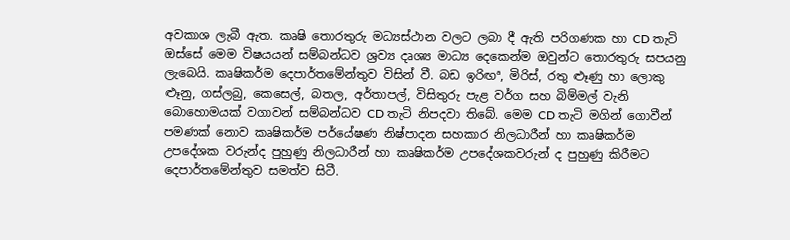අවකාශ ලැබී ඇත. කෘෂි තොරතුරු මධ්‍යස්ථාන වලට ලබා දී ඇති පරිගණක හා CD තැටි ඔස්සේ මෙම විෂයයන් සම්බන්ධව ශ්‍රව්‍ය දෘශ්‍ය මාධ්‍ය දෙකෙන්ම ඔවුන්ට තොරතුරු සපයනු ලැබෙයි. කෘෂිකර්ම දෙපාර්තමේන්තුව විසින් වී. බඩ ඉරිඟª, මිරිස්, රතු ළුෑණු හා ලොකු ළුෑනු, ගස්ලබු, කෙසෙල්, බතල, අර්තාපල්, විසිතුරු පැළ වර්ග සහ බිම්මල් වැනි බොහොමයක් වගාවන් සම්බන්ධව CD තැටි නිපදවා තිබේ. මෙම CD තැටි මගින් ගොවීන් පමණක් නොව කෘෂිකර්ම පර්යේෂණ නිෂ්පාදන සහකාර නිලධාරීන් හා කෘෂිකර්ම උපදේශක වරුන්ද පුහුණු නිලධාරීන් හා කෘෂිකර්ම උපදේශකවරුන් ද පුහුණු කිරීමට දෙපාර්තමේන්තුව සමත්ව සිටී.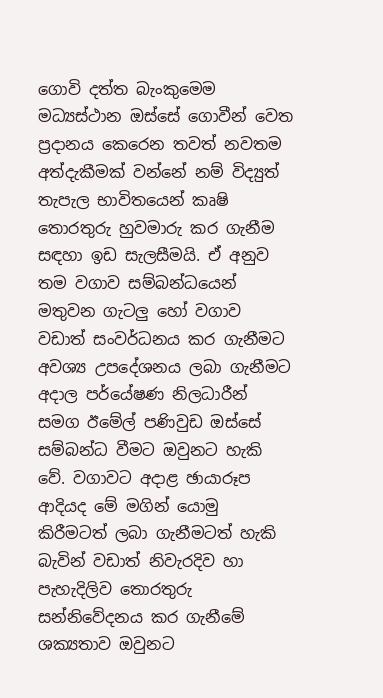ගොවි දත්ත බැංකුමෙම මධ්‍යස්ථාන ඔස්සේ ගොවීන් වෙත ප්‍රදානය කෙරෙන තවත් නවතම අත්දැකීමක් වන්නේ නම් විද්‍යුත් තැපැල භාවිතයෙන් කෘෂි තොරතුරු හුවමාරු කර ගැනීම සඳහා ඉඩ සැලසීමයි. ඒ අනුව තම වගාව සම්බන්ධයෙන් මතුවන ගැටලු හෝ වගාව වඩාත් සංවර්ධනය කර ගැනීමට අවශ්‍ය උපදේශනය ලබා ගැනීමට අදාල පර්යේෂණ නිලධාරීන් සමග ඊමේල් පණිවුඩ ඔස්සේ සම්බන්ධ වීමට ඔවුනට හැකි වේ. වගාවට අදාළ ඡායාරූප ආදියද මේ මගින් යොමු කිරීමටත් ලබා ගැනීමටත් හැකි බැවින් වඩාත් නිවැරදිව හා පැහැදිලිව තොරතුරු සන්නිවේදනය කර ගැනීමේ ශක්‍යතාව ඔවුනට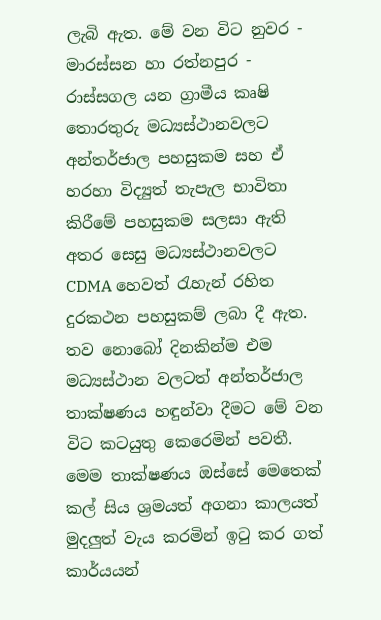ලැබි ඇත. මේ වන විට නුවර - මාරස්සන හා රත්නපුර - රාස්සගල යන ග්‍රාමීය කෘෂි තොරතුරු මධ්‍යස්ථානවලට අන්තර්ජාල පහසුකම සහ ඒ හරහා විද්‍යුත් තැපැල භාවිතා කිරීමේ පහසුකම සලසා ඇති අතර සෙසු මධ්‍යස්ථානවලට CDMA හෙවත් රැහැන් රහිත දුරකථන පහසුකම් ලබා දී ඇත. තව නොබෝ දිනකින්ම එම මධ්‍යස්ථාන වලටත් අන්තර්ජාල තාක්ෂණය හඳුන්වා දීමට මේ වන විට කටයුතු කෙරෙමින් පවතී. මෙම තාක්ෂණය ඔස්සේ මෙතෙක් කල් සිය ශ්‍රමයත් අගනා කාලයත් මුදලුත් වැය කරමින් ඉටු කර ගත් කාර්යයන්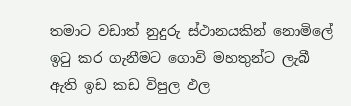තමාට වඩාත් නුදුරු ස්ථානයකින් නොමිලේ ඉටු කර ගැනීමට ගොවි මහතුන්ට ලැබී ඇති ඉඩ කඩ විපුල ඵල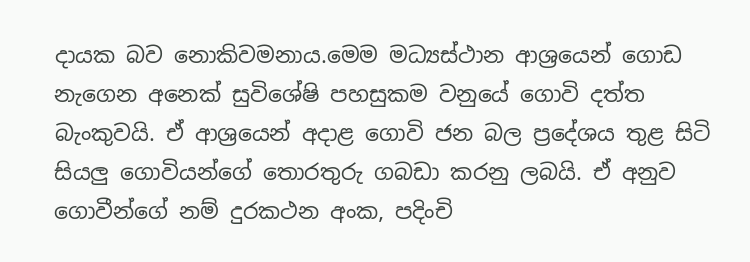දායක බව නොකිවමනාය.මෙම මධ්‍යස්ථාන ආශ්‍රයෙන් ගොඩ නැගෙන අනෙක් සුවිශේෂි පහසුකම වනුයේ ගොවි දත්ත බැංකුවයි. ඒ ආශ්‍රයෙන් අදාළ ගොවි ජන බල ප්‍රදේශය තුළ සිටි සියලු ගොවියන්ගේ තොරතුරු ගබඩා කරනු ලබයි. ඒ අනුව ගොවීන්ගේ නම් දුරකථන අංක, පදිංචි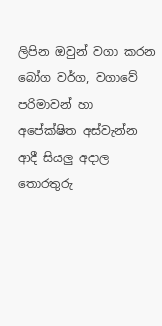ලිපින ඔවුන් වගා කරන බෝග වර්ග, වගාවේ පරිමාවන් හා අපේක්ෂිත අස්වැන්න ආදී සියලු අදාල තොරතුරු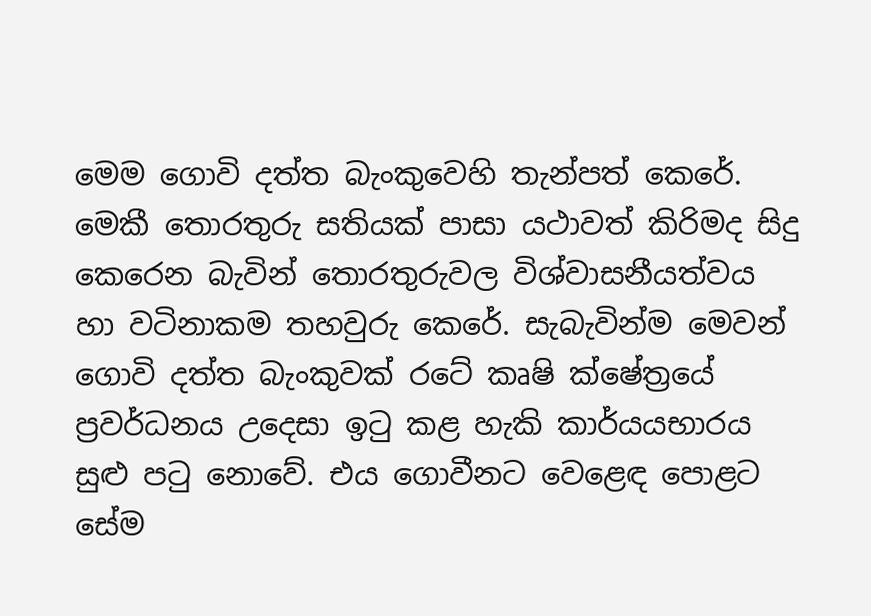මෙම ගොවි දත්ත බැංකුවෙහි තැන්පත් කෙරේ. මෙකී තොරතුරු සතියක් පාසා යථාවත් කිරිමද සිදු කෙරෙන බැවින් තොරතුරුවල විශ්වාසනීයත්වය හා වටිනාකම තහවුරු කෙරේ. සැබැවින්ම මෙවන් ගොවි දත්ත බැංකුවක් රටේ කෘෂි ක්ෂේත්‍රයේ ප්‍රවර්ධනය උදෙසා ඉටු කළ හැකි කාර්යයභාරය සුළු පටු නොවේ. එය ගොවීනට වෙළෙඳ පොළට සේම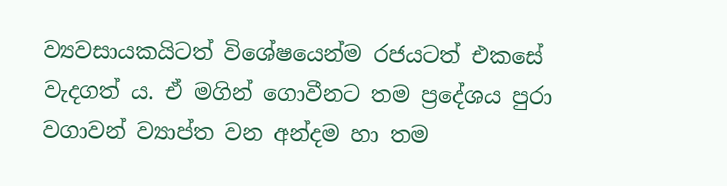ව්‍යවසායකයිටත් විශේෂයෙන්ම රජයටත් එකසේ වැදගත් ය. ඒ මගින් ගොවීනට තම ප්‍රදේශය පුරා වගාවන් ව්‍යාප්ත වන අන්දම හා තම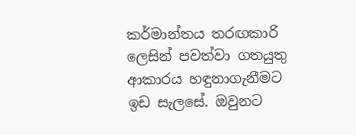කර්මාන්තය තරඟකාරි ලෙසින් පවත්වා ගතයුතු ආකාරය හඳුනාගැනීමට ඉඩ සැලසේ. ඔවුනට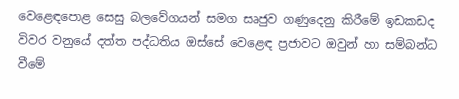වෙළෙඳපොළ සෙසු බලවේගයන් සමග සෘජුව ගණුදෙනු කිරීමේ ඉඩකඩද විවර වනුයේ දත්ත පද්ධතිය ඔස්සේ වෙළෙඳ ප්‍රජාවට ඔවුන් හා සම්බන්ධ වීමේ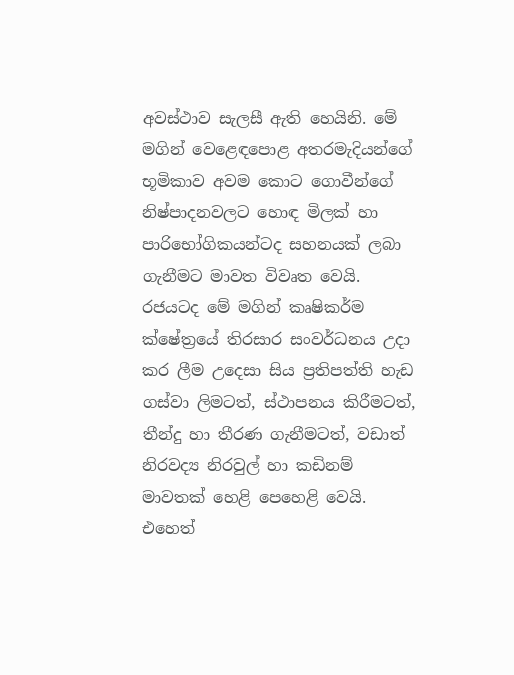අවස්ථාව සැලසී ඇති හෙයිනි. මේ මගින් වෙළෙඳපොළ අතරමැදියන්ගේ භූමිකාව අවම කොට ගොවීන්ගේ නිෂ්පාදනවලට හොඳ මිලක් හා පාරිභෝගිකයන්ටද සහනයක් ලබා ගැනීමට මාවත විවෘත වෙයි. රජයටද මේ මගින් කෘෂිකර්ම ක්ෂේත්‍රයේ තිරසාර සංවර්ධනය උදා කර ලීම උදෙසා සිය ප්‍රතිපත්ති හැඩ ගස්වා ලිමටත්, ස්ථාපනය කිරීමටත්, තීන්දු හා තීරණ ගැනීමටත්, වඩාත් නිරවද්‍ය නිරවුල් හා කඩිනම් මාවතක් හෙළි පෙහෙළි වෙයි. එහෙත්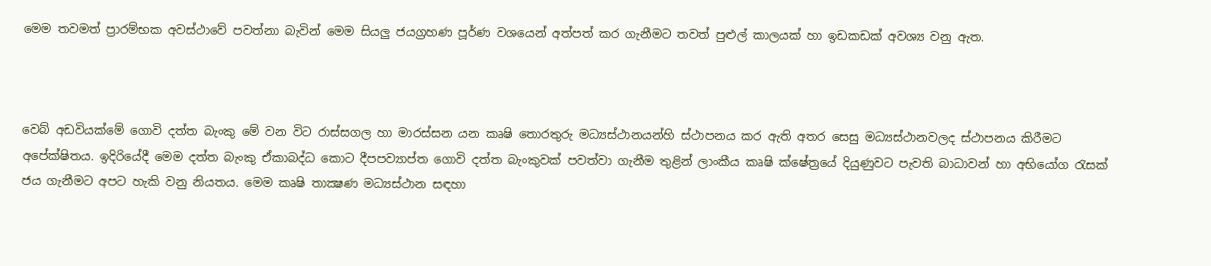මෙම තවමත් ප්‍රාරම්භක අවස්ථාවේ පවත්නා බැවින් මෙම සියලු ජයග්‍රහණ පූර්ණ වශයෙන් අත්පත් කර ගැනීමට තවත් පුළුල් කාලයක් හා ඉඩකඩක් අවශ්‍ය වනු ඇත.



වෙබ් අඩවියක්මේ ගොවි දත්ත බැංකු මේ වන විට රාස්සගල හා මාරස්සන යන කෘෂි තොරතුරු මධ්‍යස්ථානයන්හි ස්ථාපනය කර ඇති අතර සෙසු මධ්‍යස්ථානවලද ස්ථාපනය කිරීමට අපේක්ෂිතය. ඉදිරියේදී මෙම දත්ත බැංකු ඒකාබද්ධ කොට දීපපව්‍යාප්ත ගොවි දත්ත බැංකුවක් පවත්වා ගැනීම තුළින් ලාංකීය කෘෂි ක්ෂේත්‍රයේ දියුණුවට පැවති බාධාවන් හා අභියෝග රැසක් ජය ගැනීමට අපට හැකි වනු නියතය. මෙම කෘෂි තාක්‍ෂණ මධ්‍යස්ථාන සඳහා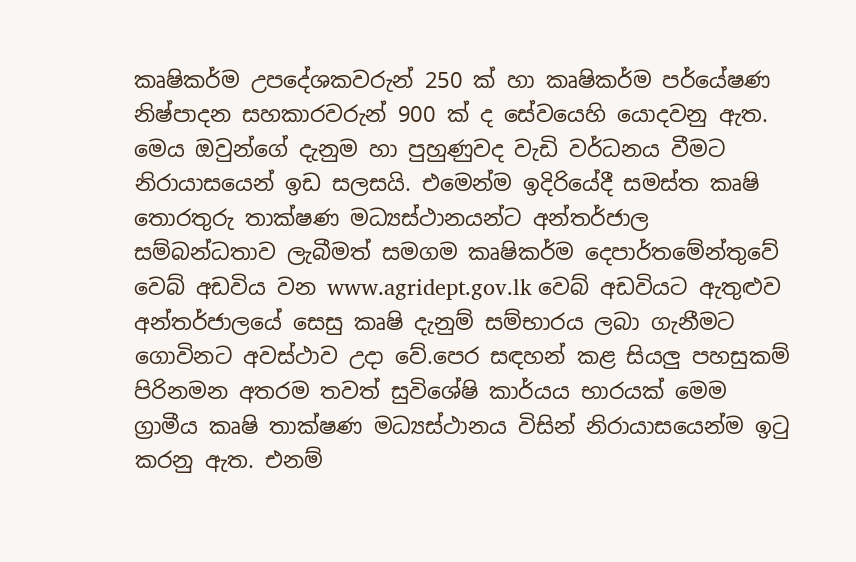කෘෂිකර්ම උපදේශකවරුන් 250 ක් හා කෘෂිකර්ම පර්යේෂණ නිෂ්පාදන සහකාරවරුන් 900 ක් ද සේවයෙහි යොදවනු ඇත. මෙය ඔවුන්ගේ දැනුම හා පුහුණුවද වැඩි වර්ධනය වීමට නිරායාසයෙන් ඉඩ සලසයි. එමෙන්ම ඉදිරියේදී සමස්ත කෘෂි තොරතුරු තාක්ෂණ මධ්‍යස්ථානයන්ට අන්තර්ජාල සම්බන්ධතාව ලැබීමත් සමගම කෘෂිකර්ම දෙපාර්තමේන්තුවේ වෙබ් අඩවිය වන www.agridept.gov.lk වෙබ් අඩවියට ඇතුළුව අන්තර්ජාලයේ සෙසු කෘෂි දැනුම් සම්භාරය ලබා ගැනීමට ගොවිනට අවස්ථාව උදා වේ.පෙර සඳහන් කළ සියලු පහසුකම් පිරිනමන අතරම තවත් සුවිශේෂි කාර්යය භාරයක් මෙම ග්‍රාමීය කෘෂි තාක්ෂණ මධ්‍යස්ථානය විසින් නිරායාසයෙන්ම ඉටු කරනු ඇත. එනම්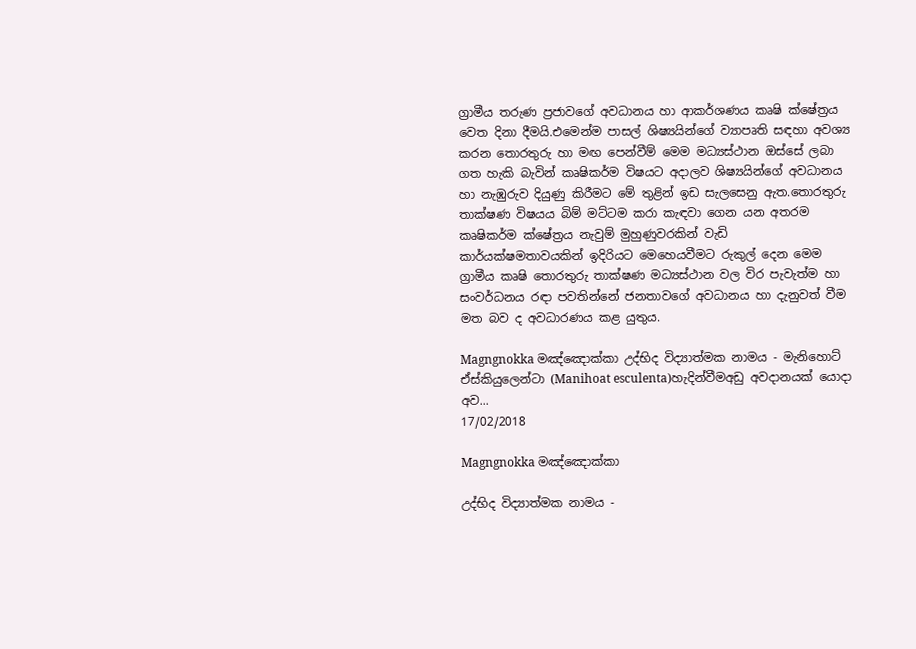ග්‍රාමීය තරුණ ප්‍රජාවගේ අවධානය හා ආකර්ශණය කෘෂි ක්ෂේත්‍රය වෙත දිනා දීමයි.එමෙන්ම පාසල් ශිෂ්‍යයින්ගේ ව්‍යාපෘති සඳහා අවශ්‍ය කරන තොරතුරු හා මඟ පෙන්වීම් මෙම මධ්‍යස්ථාන ඔස්සේ ලබා ගත හැකි බැවින් කෘෂිකර්ම විෂයට අදාලව ශිෂ්‍යයින්ගේ අවධානය හා නැඹුරුව දියුණු කිරීමට මේ තුළින් ඉඩ සැලසෙනු ඇත.තොරතුරු තාක්ෂණ විෂයය බිම් මට්ටම කරා කැඳවා ගෙන යන අතරම කෘෂිකර්ම ක්ෂේත්‍රය නැවුම් මුහුණුවරකින් වැඩි කාර්යක්ෂමතාවයකින් ඉදිරියට මෙහෙයවීමට රුකුල් දෙන මෙම ග්‍රාමීය කෘෂි තොරතුරු තාක්ෂණ මධ්‍යස්ථාන වල විර පැවැත්ම හා සංවර්ධනය රඳා පවතින්නේ ජනතාවගේ අවධානය හා දැනුවත් වීම මත බව ද අවධාරණය කළ යුතුය.

Magngnokka මඤ්ඤොක්කා උද්භිද විද්‍යාත්මක නාමය - මැනිහොට් ඒස්කියුලෙන්ටා (Manihoat esculenta)හැදින්වීමඅඩු අවදානයක් යොදා අව...
17/02/2018

Magngnokka මඤ්ඤොක්කා

උද්භිද විද්‍යාත්මක නාමය -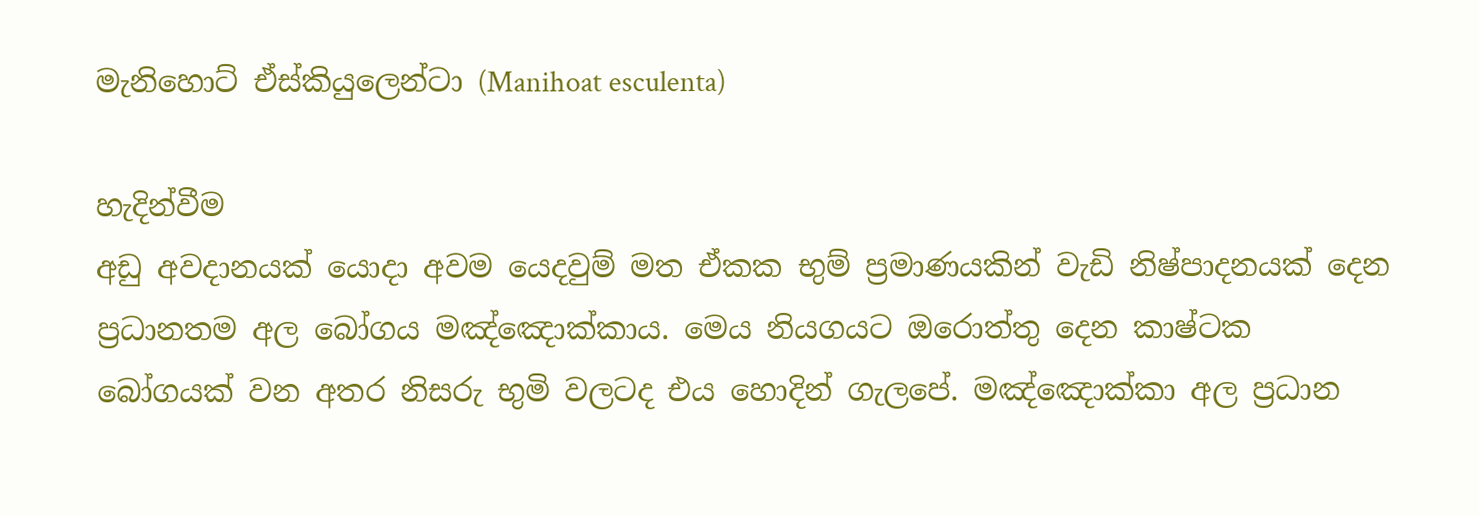මැනිහොට් ඒස්කියුලෙන්ටා (Manihoat esculenta)

හැදින්වීම
අඩු අවදානයක් යොදා අවම යෙදවුම් මත ඒකක භුම් ප්‍රමාණයකින් වැඩි නිෂ්පාදනයක් දෙන ප්‍රධානතම අල බෝගය මඤ්ඤොක්කාය. මෙය නියගයට ඔරොත්තු දෙන කාෂ්ටක බෝගයක් වන අතර නිසරු භුමි වලටද එය හොදින් ගැලපේ. මඤ්ඤොක්කා අල ප්‍රධාන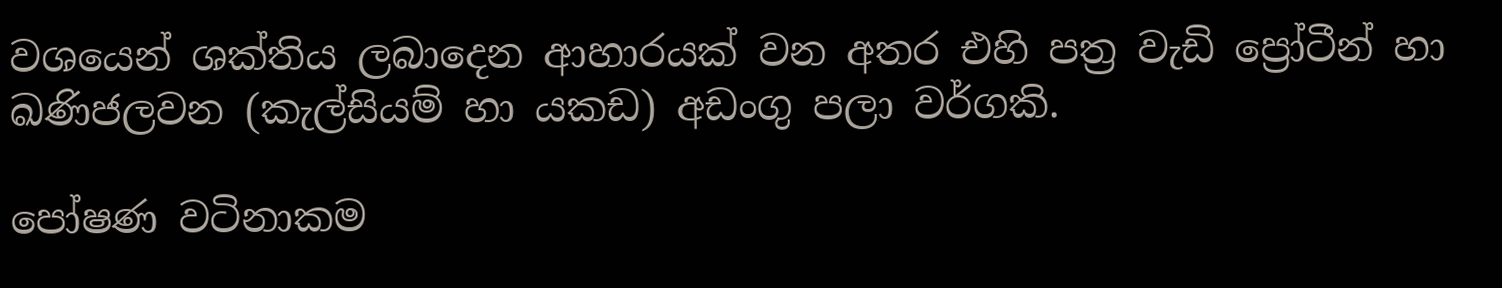වශයෙන් ශක්තිය ලබාදෙන ආහාරයක් වන අතර එහි පත්‍ර වැඩි ප්‍රෝටීන් හා ඛණිජලවන (කැල්සියම් හා යකඩ) අඩංගු පලා වර්ගකි.

පෝෂණ වටිනාකම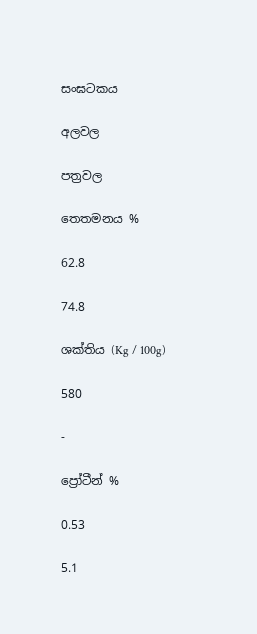සංඝටකය

අලවල

පත්‍රවල

තෙතමනය %

62.8

74.8

ශක්තිය (Kg / 100g)

580

-

ප්‍රෝටීන් %

0.53

5.1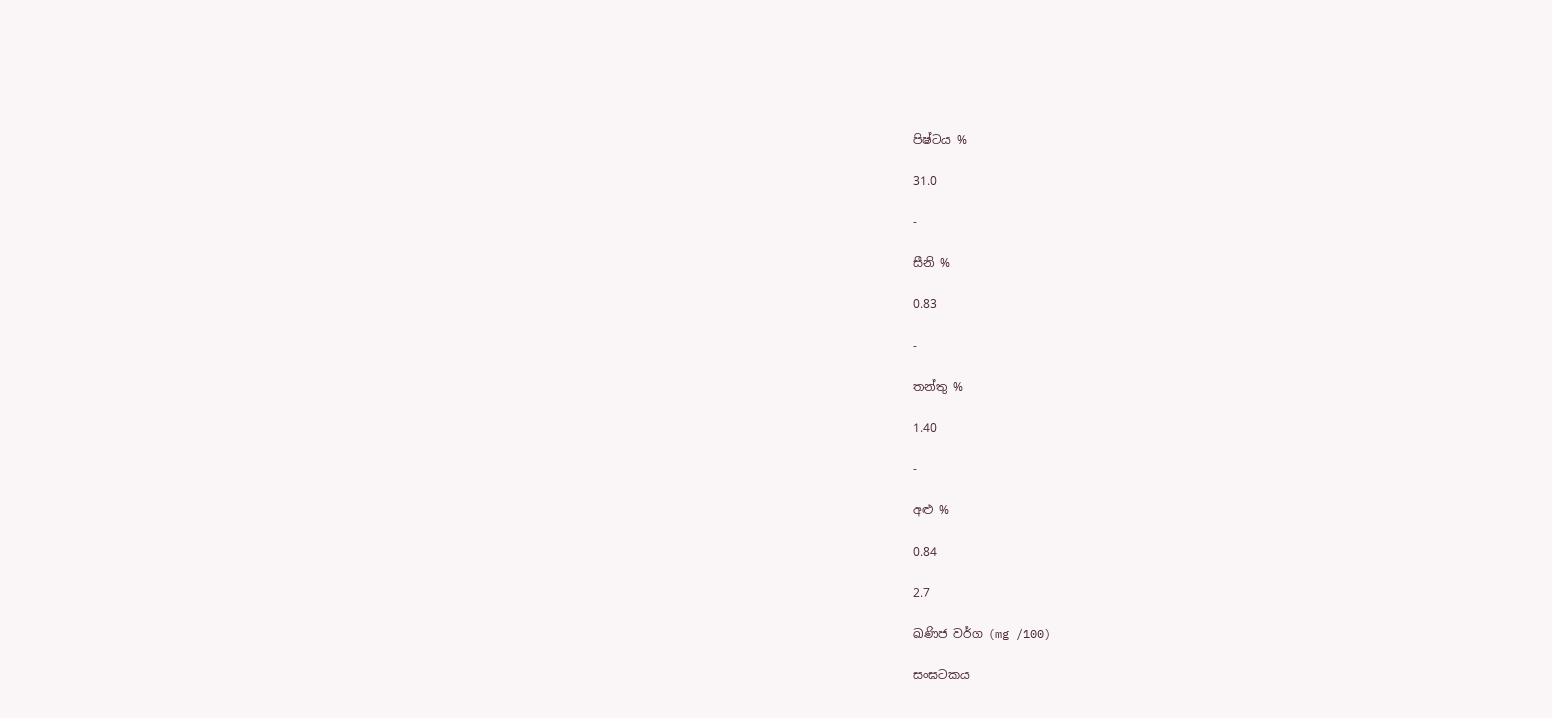පිෂ්ටය %

31.0

-

සීනි %

0.83

-

තන්තු %

1.40

-

අළු %

0.84

2.7

ඛණිජ වර්ග (mg /100)

සංඝටකය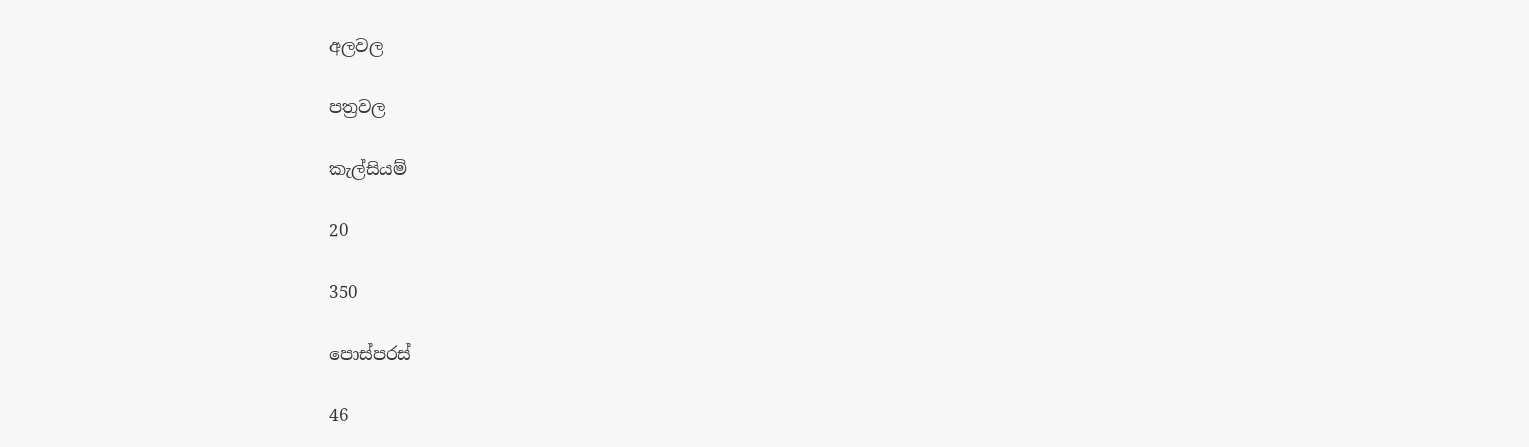අලවල

පත්‍රවල

කැල්සියම්

20

350

පොස්පරස්

46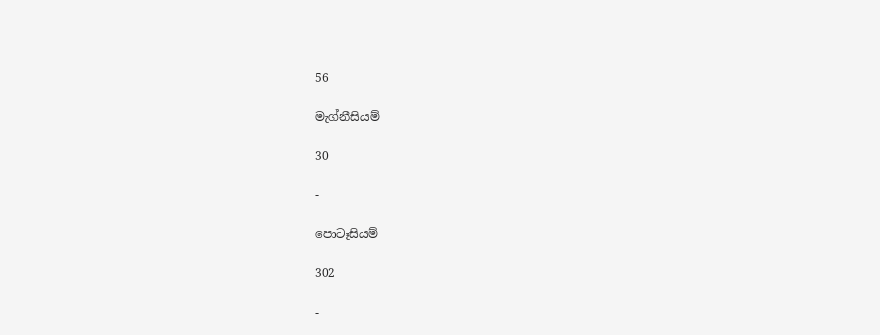56

මැග්නීසියම්

30

-

පොටෑසියම්

302

-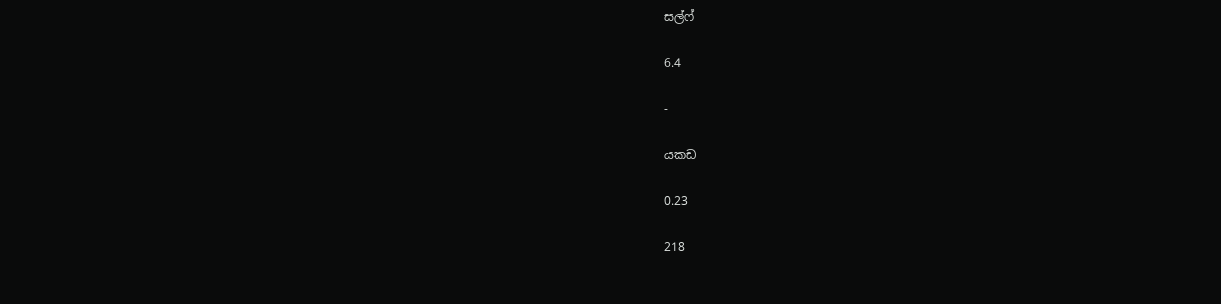සල්ෆ්

6.4

-

යකඩ

0.23

218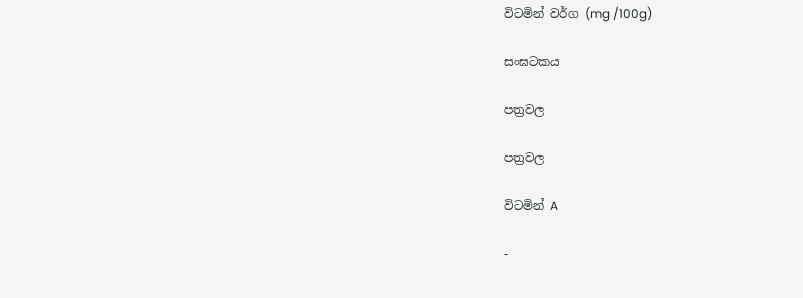විටමින් වර්ග (mg /100g)

සංඝටකය

පත්‍රවල

පත්‍රවල

විටමින් A

-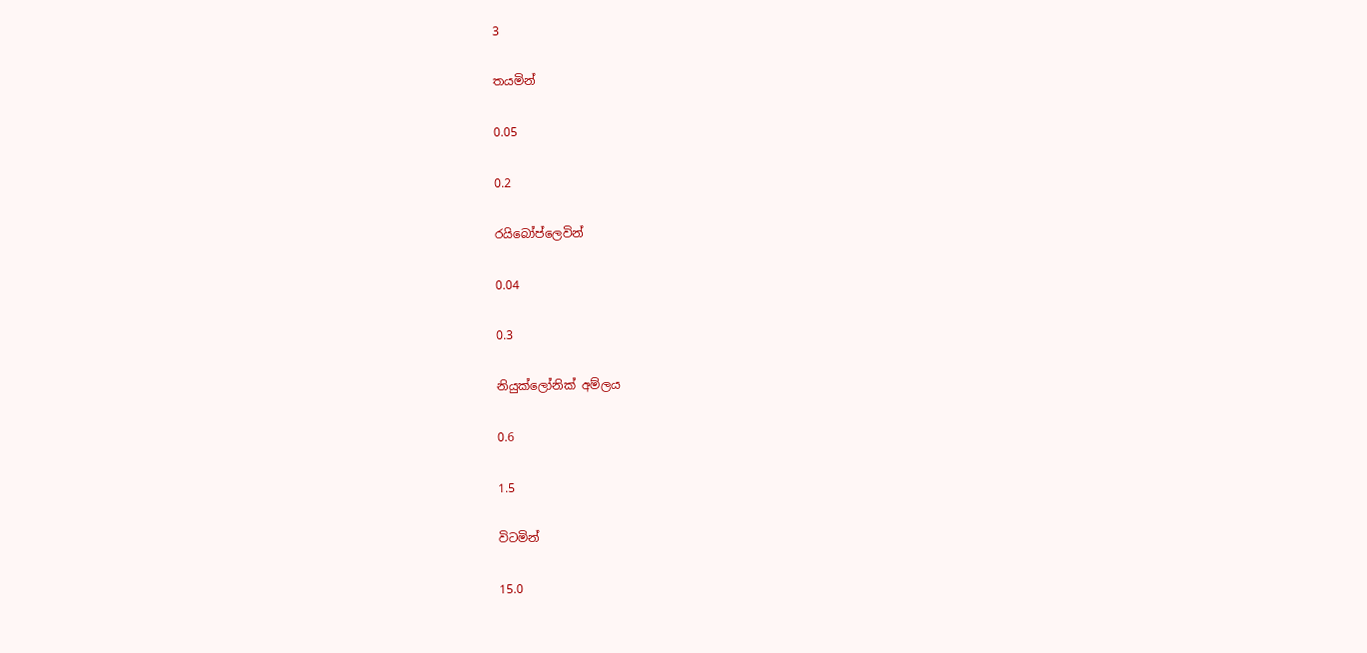3

තයමින්

0.05

0.2

රයිබෝප්ලෙවින්

0.04

0.3

නියුක්ලෝනික් අම්ලය

0.6

1.5

විටමින්

15.0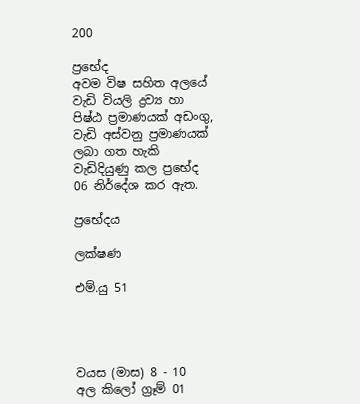200

ප්‍රභේද
අවම විෂ සහිත අලයේ වැඩි වියලි ද්‍රව්‍ය හා පිෂ්ඨ ප්‍රමාණයක් අඩංගු, වැඩි අස්වනු ප්‍රමාණයක් ලබා ගත හැකි වැඩිදියුණු කල ප්‍රභේද 06 නිර්දේශ කර ඇත.

ප්‍රභේදය

ලක්ෂණ

එම්.යු 51




වයස (මාස) 8 - 10
අල කිලෝ ග්‍රෑම් 01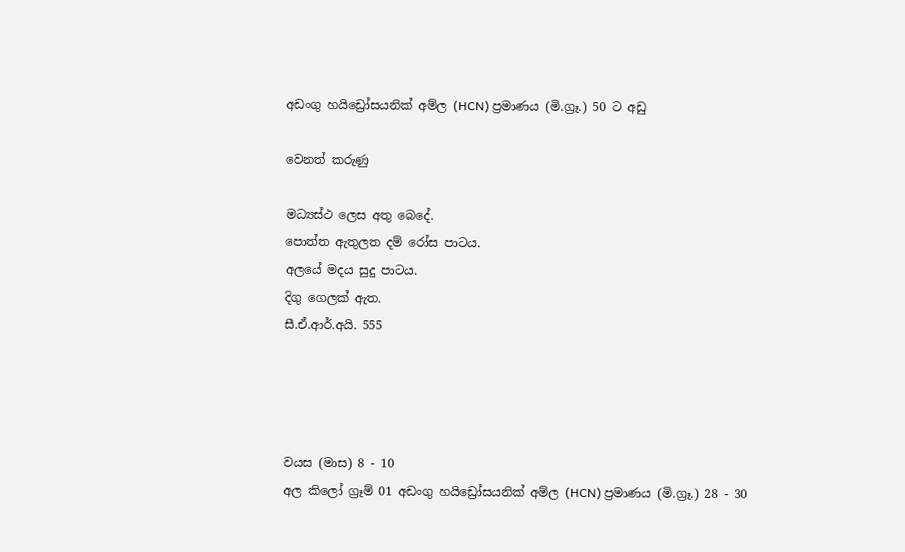අඩංගු හයිඩ්‍රෝසයනික් අම්ල (HCN) ප්‍රමාණය (මි.ග්‍රෑ.) 50 ට අඩු

වෙනත් කරුණු

මධ්‍යස්ථ ලෙස අතු බෙදේ.
පොත්ත ඇතුලත දම් රෝස පාටය.
අලයේ මදය සුදු පාටය.
දිගු ගෙලක් ඇත.
සී.ඒ.ආර්.අයි. 555




වයස (මාස) 8 - 10
අල කිලෝ ග්‍රෑම් 01 අඩංගු හයිඩ්‍රෝසයනික් අම්ල (HCN) ප්‍රමාණය (මි.ග්‍රෑ.) 28 - 30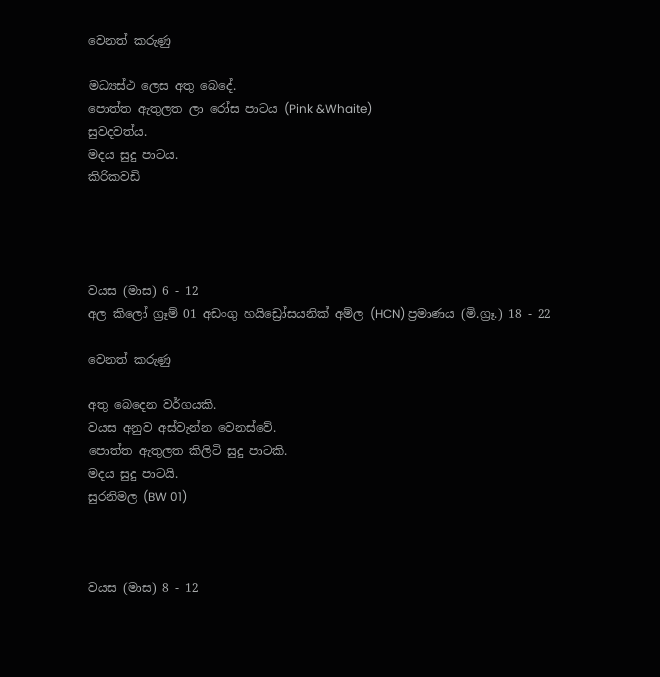වෙනත් කරුණු

මධ්‍යස්ථ ලෙස අතු බෙදේ.
පොත්ත ඇතුලත ලා රෝස පාටය (Pink &Whaite)
සුවදවත්ය.
මදය සුදු පාටය.
කිරිකවඩි




වයස (මාස) 6 - 12
අල කිලෝ ග්‍රෑම් 01 අඩංගු හයිඩ්‍රෝසයනික් අම්ල (HCN) ප්‍රමාණය (මි.ග්‍රෑ.) 18 - 22

වෙනත් කරුණු

අතු බෙදෙන වර්ගයකි.
වයස අනුව අස්වැන්න වෙනස්වේ.
පොත්ත ඇතුලත කිලිටි සුදු පාටකි.
මදය සුදු පාටයි.
සුරනිමල (BW 01)



වයස (මාස) 8 - 12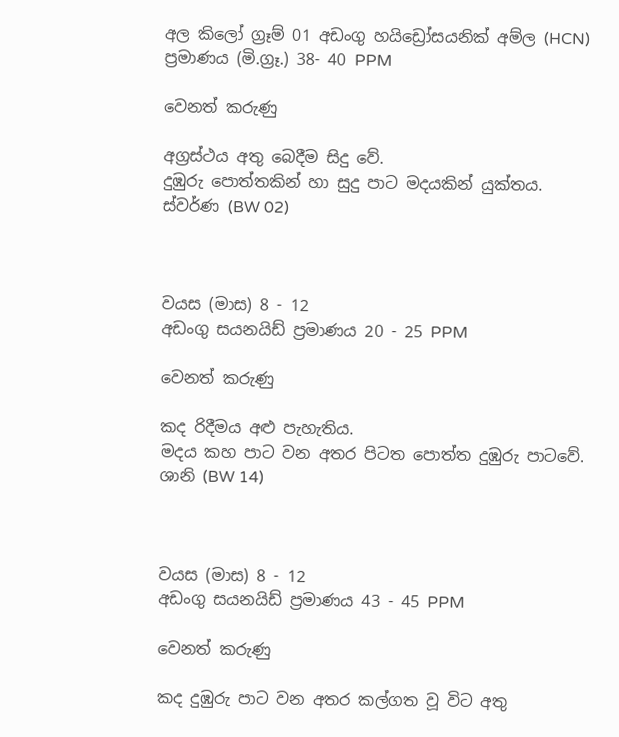අල කිලෝ ග්‍රෑම් 01 අඩංගු හයිඩ්‍රෝසයනික් අම්ල (HCN) ප්‍රමාණය (මි.ග්‍රෑ.) 38- 40 PPM

වෙනත් කරුණු

අග්‍රස්ථය අතු බෙදීම සිදු වේ.
දුඹුරු පොත්තකින් හා සුදු පාට මදයකින් යුක්තය.
ස්වර්ණ (BW 02)



වයස (මාස) 8 - 12
අඩංගු සයනයිඩ් ප්‍රමාණය 20 - 25 PPM

වෙනත් කරුණු

කද රිදීමය අළු පැහැතිය.
මදය කහ පාට වන අතර පිටත පොත්ත දුඹුරු පාටවේ.
ශානි (BW 14)



වයස (මාස) 8 - 12
අඩංගු සයනයිඩ් ප්‍රමාණය 43 - 45 PPM

වෙනත් කරුණු

කද දුඹුරු පාට වන අතර කල්ගත වූ විට අතු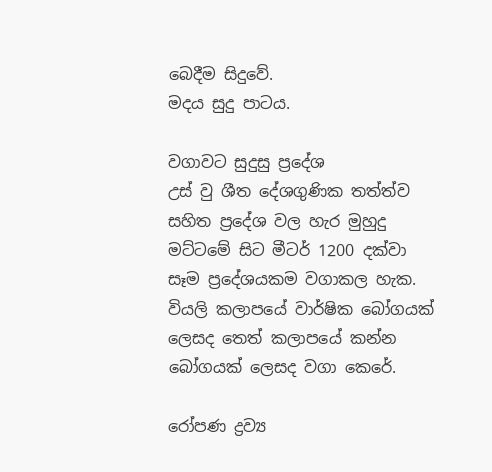බෙදීම සිදුවේ.
මදය සුදු පාටය.

වගාවට සුදුසු ප්‍රදේශ
උස් වු ශීත දේශගුණික තත්ත්ව සහිත ප්‍රදේශ වල හැර මුහුදු මට්ටමේ සිට මීටර් 1200 දක්වා සෑම ප්‍රදේශයකම වගාකල හැක. වියලි කලාපයේ වාර්ෂික බෝගයක් ලෙසද තෙත් කලාපයේ කන්න බෝගයක් ලෙසද වගා කෙරේ.

රෝපණ ද්‍රව්‍ය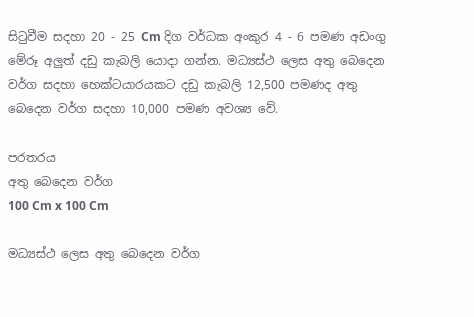සිටුවීම සදහා 20 - 25 Cm දිග වර්ධක අංකුර 4 - 6 පමණ අඩංගු මේරූ අලුත් දඩු කැබලි යොදා ගන්න. මධ්‍යස්ථ ලෙස අතු බෙදෙන වර්ග සදහා හෙක්ටයාරයකට දඩු කැබලි 12,500 පමණද අතු බෙදෙන වර්ග සදහා 10,000 පමණ අවශ්‍ය වේ.

පරතරය
අතු බෙදෙන වර්ග
100 Cm x 100 Cm

මධ්‍යස්ථ ලෙස අතු බෙදෙන වර්ග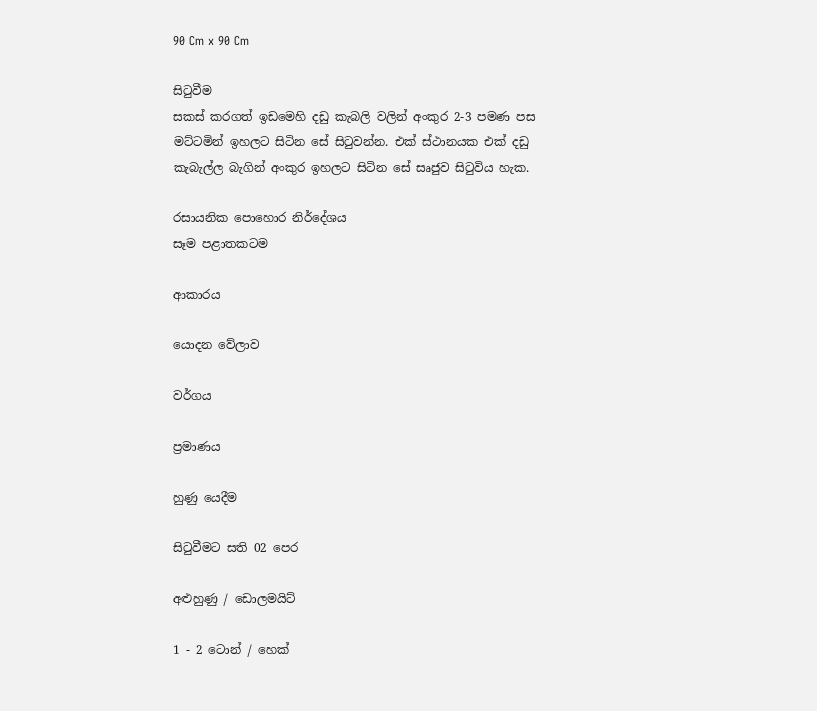90 Cm x 90 Cm

සිටුවීම
සකස් කරගත් ඉඩමෙහි දඩු කැබලි වලින් අංකුර 2-3 පමණ පස මට්ටමින් ඉහලට සිටින සේ සිටුවන්න. එක් ස්ථානයක එක් දඩු කැබැල්ල බැගින් අංකුර ඉහලට සිටින සේ සෘජුව සිටුවිය හැක.

රසායනික පොහොර නිර්දේශය
සෑම පළාතකටම

ආකාරය

යොදන වේලාව

වර්ගය

ප්‍රමාණය

හුණු යෙදීම

සිටුවීමට සති 02 පෙර

අළුහුණු / ඩොලමයිට්

1 - 2 ටොන් / හෙක්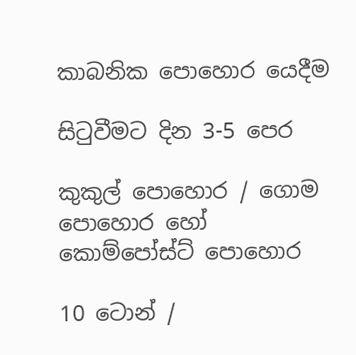කාබනික පොහොර යෙදීම

සිටුවීමට දින 3-5 පෙර

කුකුල් පොහොර / ගොම
පොහොර හෝ
කොම්පෝස්ට් පොහොර

10 ටොන් /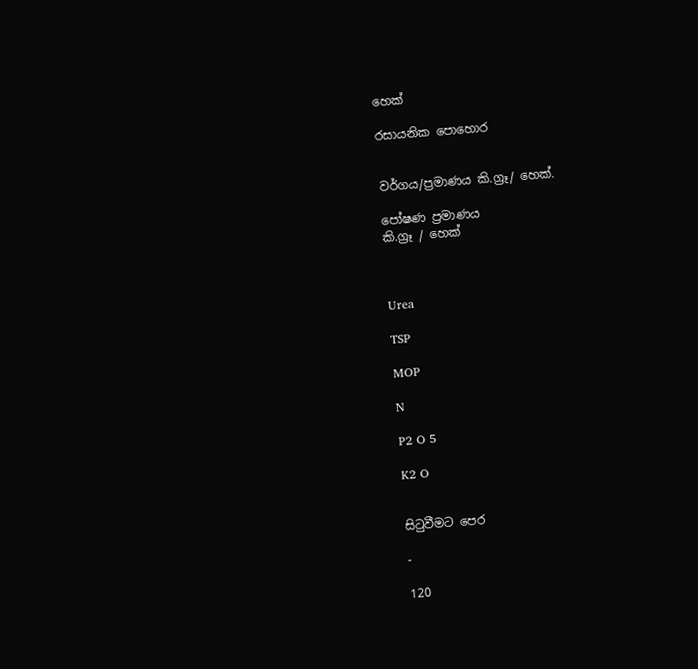හෙක්

රසායනික පොහොර


වර්ගය/ප්‍රමාණය කි.ග්‍රෑ/ හෙක්.

පෝෂණ ප්‍රමාණය
කි.ග්‍රෑ / හෙක්



Urea

TSP

MOP

N

P2 O 5

K2 O


සිටුවීමට පෙර

-

120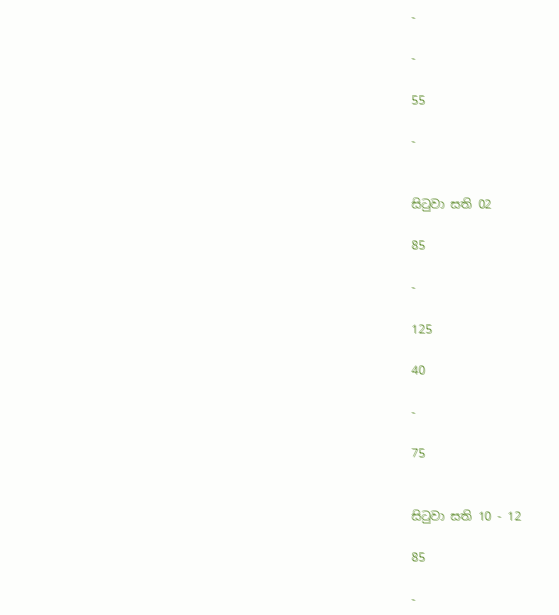-

-

55

-


සිටුවා සති 02

85

-

125

40

-

75


සිටුවා සති 10 - 12

85

-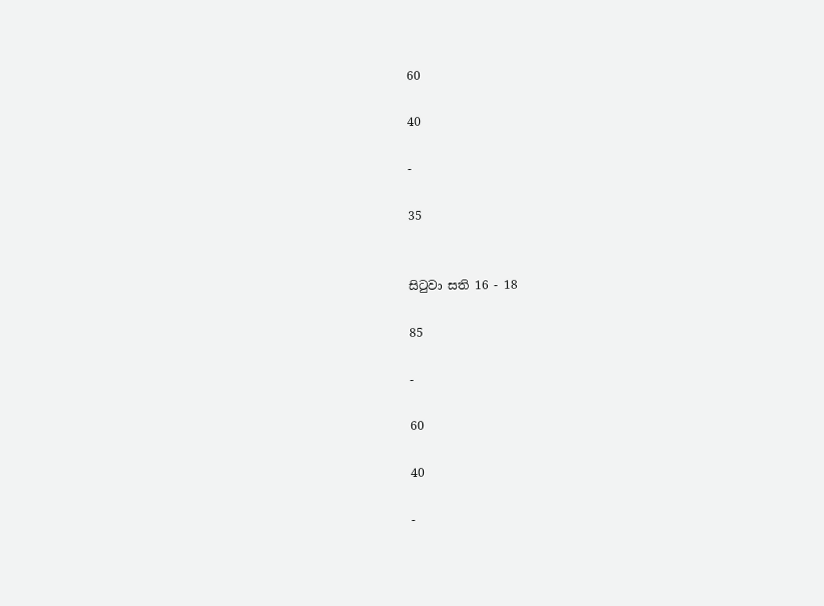60

40

-

35


සිටුවා සති 16 - 18

85

-

60

40

-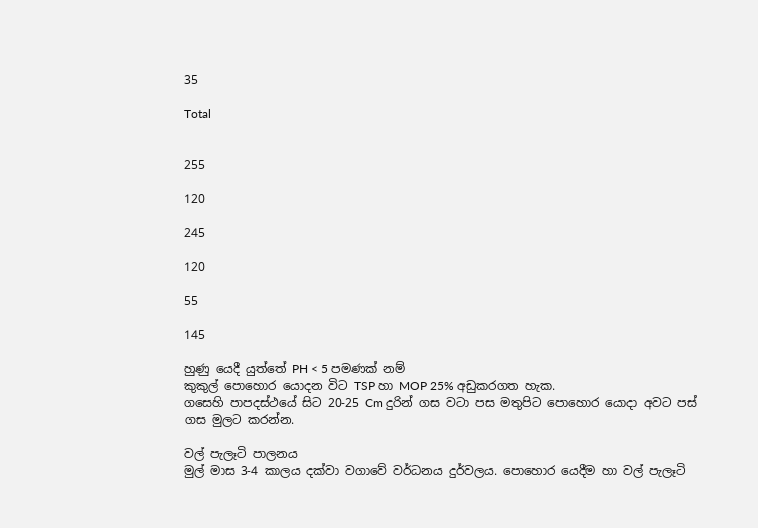35

Total


255

120

245

120

55

145

හුණු යෙදී යුත්තේ PH < 5 පමණක් නම්
කුකුල් පොහොර යොදන විට TSP හා MOP 25% අඩුකරගත හැක.
ගසෙහි පාපදස්ථයේ සිට 20-25 Cm දුරින් ගස වටා පස මතුපිට පොහොර යොදා අවට පස් ගස මුලට කරන්න.

වල් පැලෑටි පාලනය
මුල් මාස 3-4 කාලය දක්වා වගාවේ වර්ධනය දුර්වලය. පොහොර යෙදීම හා වල් පැලෑටි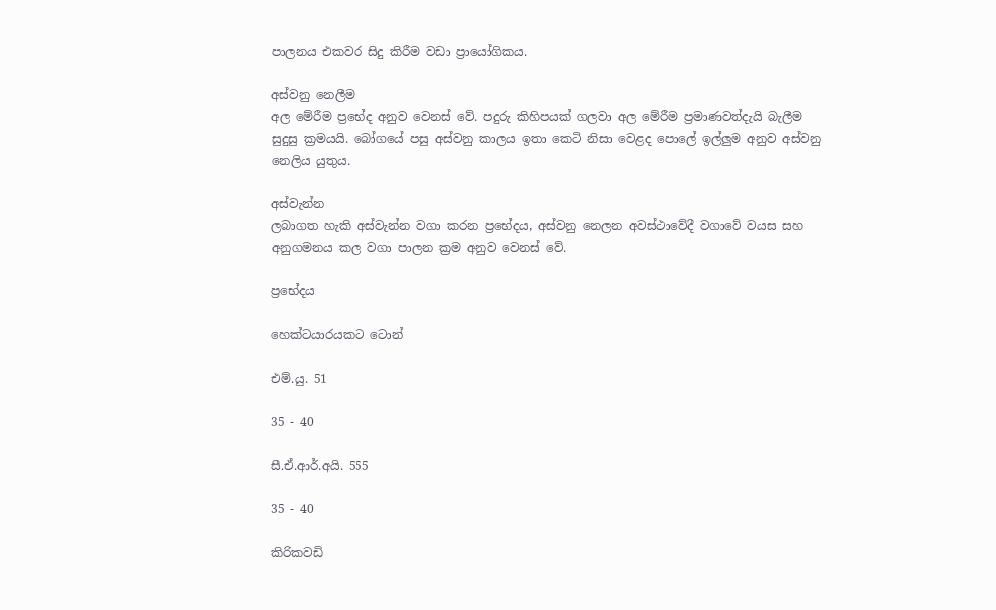පාලනය එකවර සිදු කිරීම වඩා ප්‍රායෝගිකය.

අස්වනු නෙලීම
අල මේරීම ප්‍රභේද අනුව වෙනස් වේ. පදුරු කිහිපයක් ගලවා අල මේරීම ප්‍රමාණවත්දැයි බැලීම සුදුසු ක්‍රමයයි. බෝගයේ පසු අස්වනු කාලය ඉතා කෙටි නිසා වෙළද පොලේ ඉල්ලුම අනුව අස්වනු නෙලිය යුතුය.

අස්වැන්න
ලබාගත හැකි අස්වැන්න වගා කරන ප්‍රභේදය, අස්වනු නෙලන අවස්ථාවේදී වගාවේ වයස සහ අනුගමනය කල වගා පාලන ක්‍රම අනුව වෙනස් වේ.

ප්‍රභේදය

හෙක්ටයාරයකට ටොන්

එම්.යු. 51

35 - 40

සී.ඒ.ආර්.අයි. 555

35 - 40

කිරිකවඩි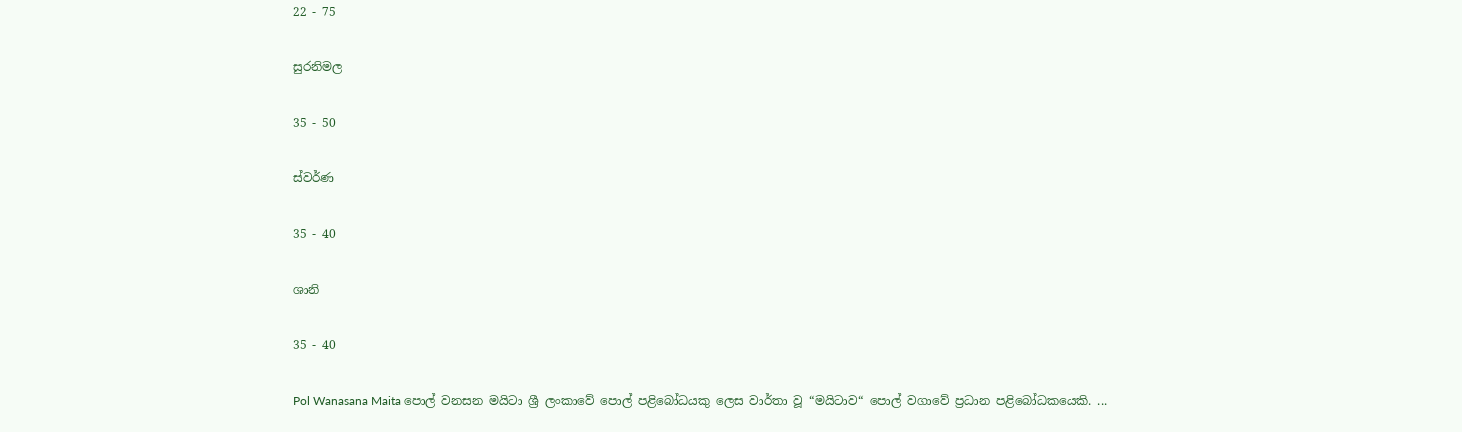22 - 75

සුරනිමල

35 - 50

ස්වර්ණ

35 - 40

ශානි

35 - 40

Pol Wanasana Maita පොල් වනසන මයිටා ශ්‍රී ලංකාවේ පොල් පළිබෝධයකු ලෙස වාර්තා වූ “මයිටාව“ පොල් වගාවේ ප්‍රධාන පළිබෝධකයෙකි. ...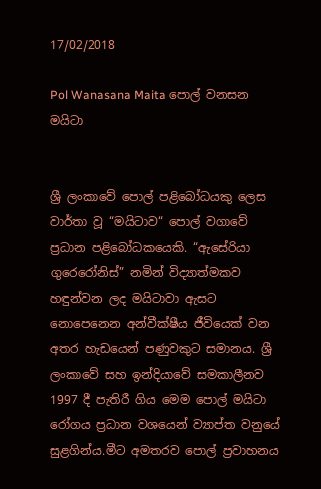17/02/2018

Pol Wanasana Maita පොල් වනසන මයිටා


ශ්‍රී ලංකාවේ පොල් පළිබෝධයකු ලෙස වාර්තා වූ “මයිටාව“ පොල් වගාවේ ප්‍රධාන පළිබෝධකයෙකි. “ඇසේරියා ගුරෙරෝනිස්” නමින් විද්‍යාත්මකව හඳුන්වන ලද මයිටාවා ඇසට නොපෙනෙන අන්වීක්ෂීය ජීවියෙක් වන අතර හැඩයෙන් පණුවකුට සමානය. ශ්‍රී ලංකාවේ සහ ඉන්දියාවේ සමකාලීනව 1997 දී පැතිරී ගිය මෙම පොල් මයිටා රෝගය ප්‍රධාන වශයෙන් ව්‍යාප්ත වනුයේ සුළගින්ය.මීට අමතරව පොල් ප්‍රවාහනය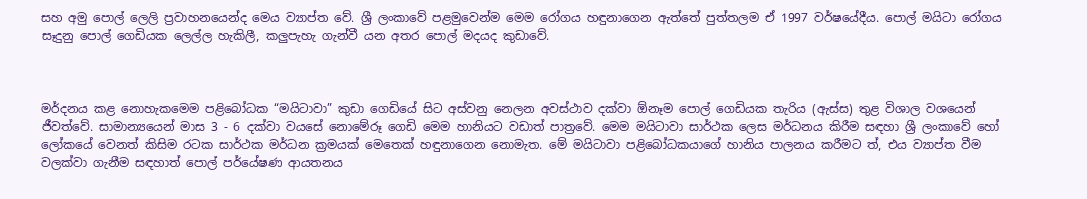සහ අමු පොල් ලෙලි ප්‍රවාහනයෙන්ද මෙය ව්‍යාප්ත වේ. ශ්‍රී ලංකාවේ පළමුවෙන්ම මෙම රෝගය හඳුනාගෙන ඇත්තේ පුත්තලම ඒ 1997 වර්ෂයේදීය. පොල් මයිටා රෝගය සෑදුනු පොල් ගෙඩියක ලෙල්ල හැකිලී, කලුපැහැ ගැන්වී යන අතර පොල් මදයද කුඩාවේ.



මර්දනය කළ නොහැකමෙම පළිබෝධක “මයිටාවා” කුඩා ගෙඩියේ සිට අස්වනු නෙලන අවස්ථාව දක්වා ඕනෑම පොල් ගෙඩියක තැරිය (ඇස්ස) තුළ විශාල වශයෙන් ජීවත්වේ. සාමාන්‍යයෙන් මාස 3 - 6 දක්වා වයසේ නොමේරූ ගෙඩි මෙම හානියට වඩාත් පාත්‍රවේ. මෙම මයිටාවා සාර්ථක ලෙස මර්ධනය කිරීම සඳහා ශ්‍රී ලංකාවේ හෝ ලෝකයේ වෙනත් කිසිම රටක සාර්ථක මර්ධන ක්‍රමයක් මෙතෙක් හඳුනාගෙන නොමැත. මේ මයිටාවා පළිබෝධකයාගේ හානිය පාලනය කරීමට ත්, එය ව්‍යාප්ත වීම වලක්වා ගැනීම සඳහාත් පොල් පර්යේෂණ ආයතනය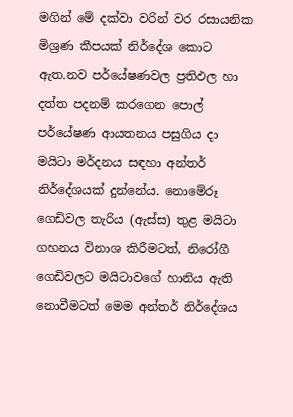මගින් මේ දක්වා වරින් වර රසායනික මිශ්‍රණ කීපයක් නිර්දේශ කොට ඇත.නව පර්යේෂණවල ප්‍රතිඵල හා දත්ත පදනම් කරගෙන පොල් පර්යේෂණ ආයතනය පසුගිය දා මයිටා මර්දනය සඳහා අන්තර් නිර්දේශයක් දුන්නේය. නොමේරූ ගෙඩිවල තැරිය (ඇස්ස) තුළ මයිටා ගහනය විනාශ කිරීමටත්, නිරෝගී ගෙඩිවලට මයිටාවගේ හානිය ඇති නොවීමටත් මෙම අන්තර් නිර්දේශය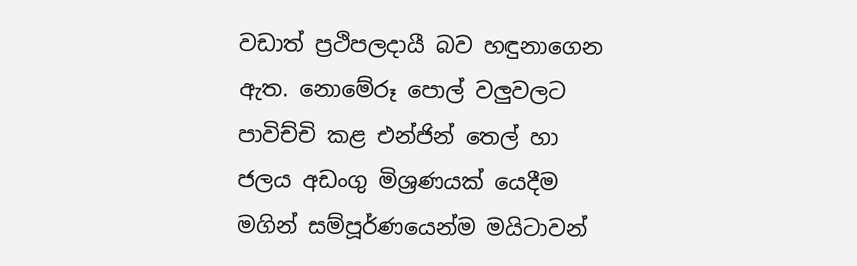වඩාත් ප්‍රථිපලදායී බව හඳුනාගෙන ඇත. නොමේරූ පොල් වලුවලට පාවිච්චි කළ එන්ජින් තෙල් හා ජලය අඩංගු මිශ්‍රණයක් යෙදීම මගින් සම්පූර්ණයෙන්ම මයිටාවන්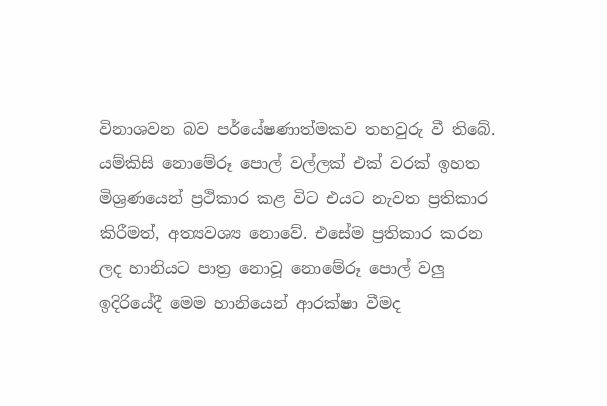විනාශවන බව පර්යේෂණාත්මකව තහවුරු වී තිබේ. යම්කිසි නොමේරූ පොල් වල්ලක් එක් වරක් ඉහත මිශ්‍රණයෙන් ප්‍රථිකාර කළ විට එයට නැවත ප්‍රතිකාර කිරීමත්, අත්‍යවශ්‍ය නොවේ. එසේම ප්‍රතිකාර කරන ලද හානියට පාත්‍ර නොවූ නොමේරූ පොල් වලු ඉදිරියේදී මෙම හානියෙන් ආරක්ෂා වීමද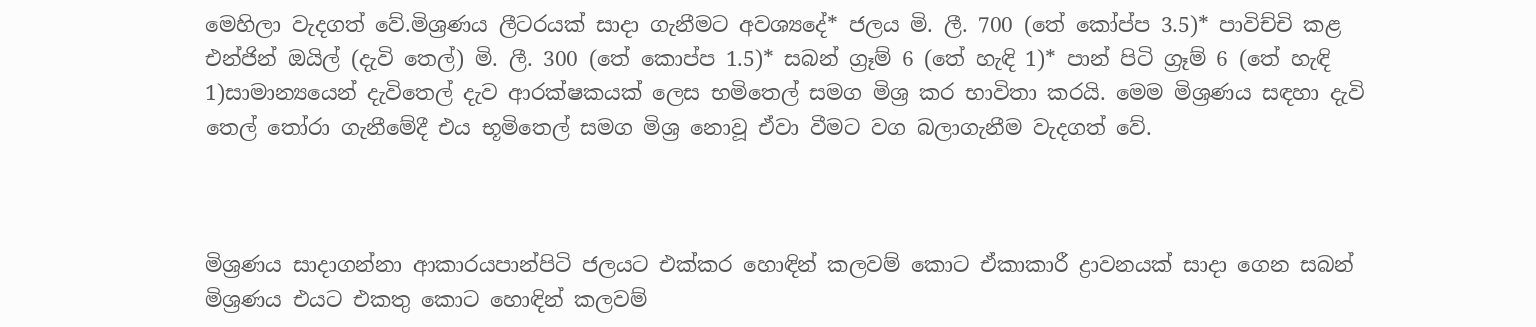මෙහිලා වැදගත් වේ.මිශ්‍රණය ලීටරයක් සාදා ගැනීමට අවශ්‍යදේ* ජලය මි. ලී. 700 (තේ කෝප්ප 3.5)* පාවිච්චි කළ එන්ජින් ඔයිල් (දැවි තෙල්) මි. ලී. 300 (තේ කොප්ප 1.5)* සබන් ග්‍රෑම් 6 (තේ හැඳි 1)* පාන් පිටි ග්‍රෑම් 6 (තේ හැඳි 1)සාමාන්‍යයෙන් දැවිතෙල් දැව ආරක්ෂකයක් ලෙස භමිතෙල් සමග මිශ්‍ර කර භාවිතා කරයි. මෙම මිශ්‍රණය සඳහා දැවි තෙල් තෝරා ගැනීමේදී එය භූමිතෙල් සමග මිශ්‍ර නොවූ ඒවා වීමට වග බලාගැනීම වැදගත් වේ.



මිශ්‍රණය සාදාගන්නා ආකාරයපාන්පිටි ජලයට එක්කර හොඳින් කලවම් කොට ඒකාකාරී ද්‍රාවනයක් සාදා ගෙන සබන් මිශ්‍රණය එයට එකතු කොට හොඳින් කලවම්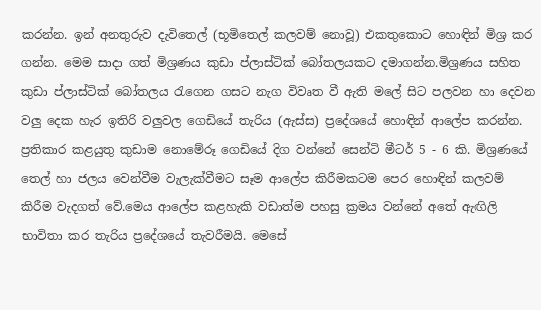කරන්න. ඉන් අනතුරුව දැවිතෙල් (භූමිතෙල් කලවම් නොවූ) එකතුකොට හොඳින් මිශ්‍ර කර ගන්න. මෙම සාදා ගත් මිශ්‍රණය කුඩා ප්ලාස්ටික් බෝතලයකට දමාගන්න.මිශ්‍රණය සහිත කුඩා ප්ලාස්ටික් බෝතලය රැගෙන ගසට නැග විවෘත වී ඇති මලේ සිට පලවන හා දෙවන වලු දෙක හැර ඉතිරි වලුවල ගෙඩියේ තැරිය (ඇස්ස) ප්‍රදේශයේ හොඳින් ආලේප කරන්න. ප්‍රතිකාර කළයුතු කුඩාම නොමේරූ ගෙඩියේ දිග වන්නේ සෙන්ටි මීටර් 5 - 6 කි. මිශ්‍රණයේ තෙල් හා ජලය වෙන්වීම වැලැක්වීමට සෑම ආලේප කිරීමකටම පෙර හොඳින් කලවම් කිරීම වැදගත් වේ.මෙය ආලේප කළහැකි වඩාත්ම පහසු ක්‍රමය වන්නේ අතේ ඇඟිලි භාවිතා කර තැරිය ප්‍රදේශයේ තැවරීමයි. මෙසේ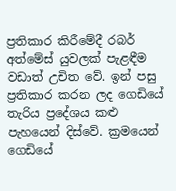ප්‍රතිකාර කිරීමේදී රබර් අත්මේස් යුවලක් පැළඳීම වඩාත් උචිත වේ. ඉන් පසු ප්‍රතිකාර කරන ලද ගෙඩියේ තැරිය ප්‍රදේශය කළු පැහයෙන් දිස්වේ. ක්‍රමයෙන් ගෙඩියේ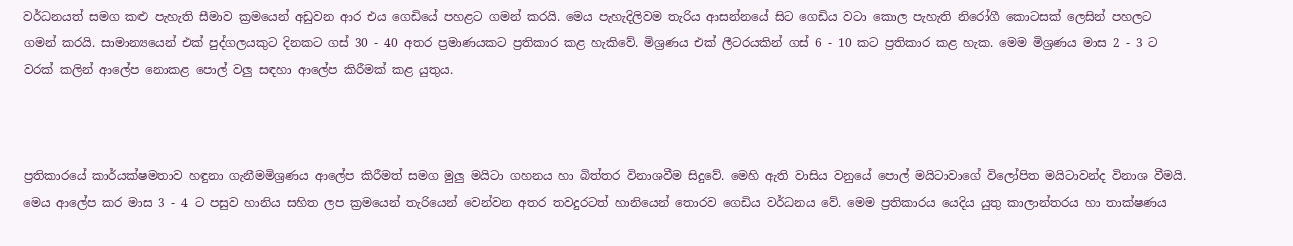වර්ධනයත් සමග කළු පැහැති සීමාව ක්‍රමයෙන් අඩුවන ආර එය ගෙඩියේ පහළට ගමන් කරයි. මෙය පැහැදිලිවම තැරිය ආසන්නයේ සිට ගෙඩිය වටා කොල පැහැති නිරෝගී කොටසක් ලෙසින් පහලට ගමන් කරයි. සාමාන්‍යයෙන් එක් පුද්ගලයකුට දිනකට ගස් 30 - 40 අතර ප්‍රමාණයකට ප්‍රතිකාර කළ හැකිවේ. මිශ්‍රණය එක් ලීටරයකින් ගස් 6 - 10 කට ප්‍රතිකාර කළ හැක. මෙම මිශ්‍රණය මාස 2 - 3 ට වරක් කලින් ආලේප නොකළ පොල් වලු සඳහා ආලේප කිරීමක් කළ යුතුය.



ප්‍රතිකාරයේ කාර්යක්ෂමතාව හඳුනා ගැනීමමිශ්‍රණය ආලේප කිරීමත් සමග මුලු මයිටා ගහනය හා බිත්තර විනාශවීම සිදුවේ. මෙහි ඇති වාසිය වනුයේ පොල් මයිටාවාගේ විලෝපිත මයිටාවන්ද විනාශ වීමයි. මෙය ආලේප කර මාස 3 - 4 ට පසුව හානිය සහිත ලප ක්‍රමයෙන් තැරියෙන් වෙන්වන අතර තවදුරටත් හානියෙන් තොරව ගෙඩිය වර්ධනය වේ. මෙම ප්‍රතිකාරය යෙදිය යුතු කාලාන්තරය හා තාක්ෂණය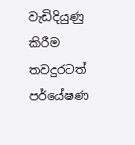වැඩිදියුණු කිරීම තවදුරටත් පර්යේෂණ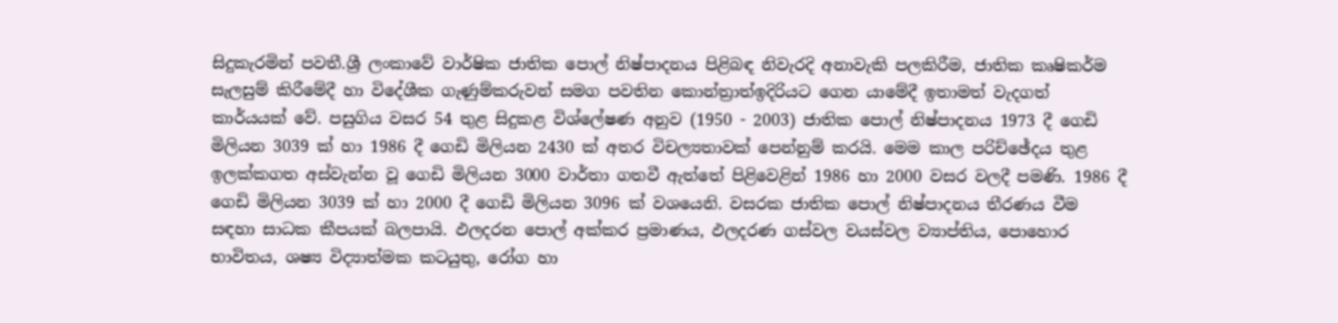සිදුකැරමින් පවතී.ශ්‍රී ලංකාවේ වාර්ෂික ජාතික පොල් නිෂ්පාදනය පිළිබඳ නිවැරදි අනාවැකි පලකිරීම, ජාතික කෘෂිකර්ම සැලසුම් කිරීමේදී හා විදේශීක ගැණුම්කරුවන් සමග පවතින කොන්ත්‍රාත්ඉදිරියට ගෙන යාමේදී ඉතාමත් වැදගත් කාර්යයක් වේ. පසුගිය වසර 54 තුළ සිදුකළ විශ්ලේෂණ අනුව (1950 - 2003) ජාතික පොල් නිෂ්පාදනය 1973 දී ගෙඩි මිලියන 3039 ක් හා 1986 දී ගෙඩි මිලියන 2430 ක් අතර විචල්‍යතාවක් පෙන්නුම් කරයි. මෙම කාල පරිච්ඡේදය තුළ ඉලක්කගත අස්වැන්න වූ ගෙඩි මිලියන 3000 වාර්තා ගතවී ඇත්තේ පිළිවෙළින් 1986 හා 2000 වසර වලදී පමණි. 1986 දී ගෙඩි මිලියන 3039 ක් හා 2000 දී ගෙඩි මිලියන 3096 ක් වශයෙනි. වසරක ජාතික පොල් නිෂ්පාදනය තීරණය වීම සඳහා සාධක කීපයක් බලපායි. ඵලදරන පොල් අක්කර ප්‍රමාණය, ඵලදරණ ගස්වල වයස්වල ව්‍යාප්තිය, පොහොර භාවිතය, ශෂ්‍ය විද්‍යාත්මක කටයුතු, රෝග හා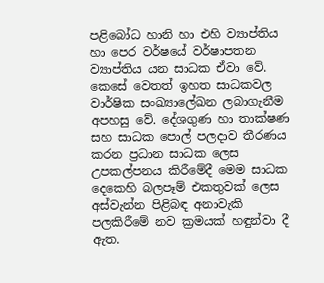පළිබෝධ හානි හා එහි ව්‍යාප්තිය හා පෙර වර්ෂයේ වර්ෂාපතන ව්‍යාප්තිය යන සාධක ඒවා වේ. කෙසේ වෙතත් ඉහත සාධකවල වාර්ෂික සංඛ්‍යාලේඛන ලබාගැනීම අපහසු වේ. දේශගුණ හා තාක්ෂණ සහ සාධක පොල් පලදාව තීරණය කරන ප්‍රධාන සාධක ලෙස උපකල්පනය කිරීමේදී මෙම සාධක දෙකෙහි බලපෑම් එකතුවක් ලෙස අස්වැන්න පිළිබඳ අනාවැකි පලකිරීමේ නව ක්‍රමයක් හඳුන්වා දී ඇත.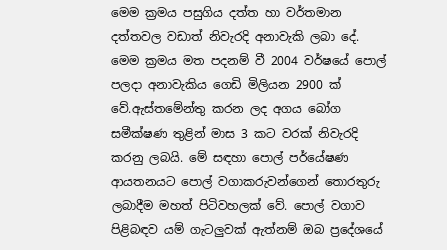මෙම ක්‍රමය පසුගිය දත්ත හා වර්තමාන දත්තවල වඩාත් නිවැරදි අනාවැකි ලබා දේ. මෙම ක්‍රමය මත පදනම් වී 2004 වර්ෂයේ පොල් පලදා අනාවැකිය ගෙඩි මිලියන 2900 ක් වේ.ඇස්තමේන්තු කරන ලද අගය බෝග සමීක්ෂණ තුළින් මාස 3 කට වරක් නිවැරදි කරනු ලබයි. මේ සඳහා පොල් පර්යේෂණ ආයතනයට පොල් වගාකරුවන්ගෙන් තොරතුරු ලබාදීම මහත් පිටිවහලක් වේ. පොල් වගාව පිළිබඳව යම් ගැටලුවක් ඇත්නම් ඔබ ප්‍රදේශයේ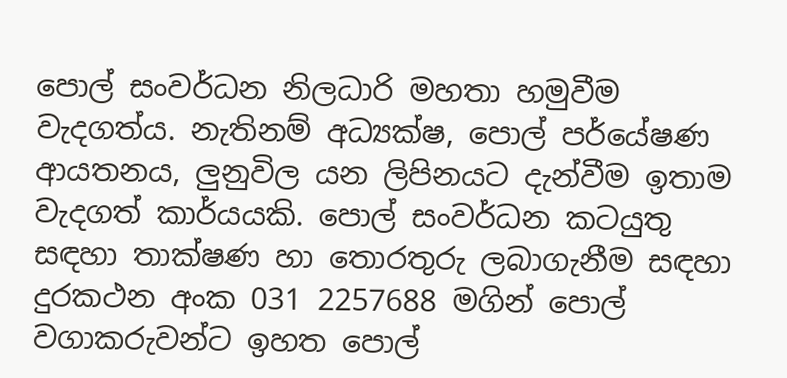පොල් සංවර්ධන නිලධාරි මහතා හමුවීම වැදගත්ය. නැතිනම් අධ්‍යක්ෂ, පොල් පර්යේෂණ ආයතනය, ලුනුවිල යන ලිපිනයට දැන්වීම ඉතාම වැදගත් කාර්යයකි. පොල් සංවර්ධන කටයුතු සඳහා තාක්ෂණ හා තොරතුරු ලබාගැනීම සඳහා දුරකථන අංක 031 2257688 මගින් පොල් වගාකරුවන්ට ඉහත පොල්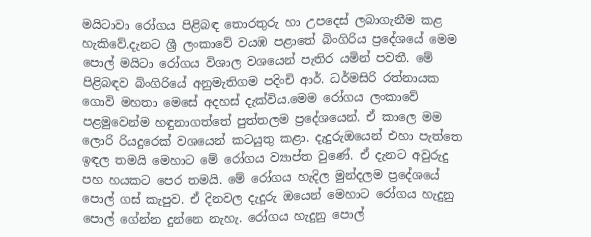මයිටාවා රෝගය පිළිබඳ තොරතුරු හා උපදෙස් ලබාගැනීම කළ හැකිවේ.දැනට ශ්‍රී ලංකාවේ වයඹ පළාතේ බිංගිරිය ප්‍රදේශයේ මෙම පොල් මයිටා රෝගය විශාල වශයෙන් පැතිර යමින් පවතී. මේ පිළිබඳව බිංගිරියේ අනුමැතිගම පදිංචි ආර්. ධර්මසිරි රත්නායක ගොවි මහතා මෙසේ අදහස් දැක්විය.මෙම රෝගය ලංකාවේ පළමුවෙන්ම හඳුනාගත්තේ පුත්තලම ප්‍රදේශයෙන්. ඒ කාලෙ මම ලොරි රියදුරෙක් වශයෙන් කටයුතු කළා. දැදුරුඔයෙන් එහා පැත්තෙ ඉඳල තමයි මෙහාට මේ රෝගය ව්‍යාප්ත වුණේ. ඒ දැනට අවුරුදු පහ හයකට පෙර තමයි. මේ රෝගය හැදිල මුන්දලම ප්‍රදේශයේ පොල් ගස් කැපුව. ඒ දිනවල දැදුරු ඔයෙන් මෙහාට රෝගය හැදුනු පොල් ගේන්න දුන්නෙ නැහැ. රෝගය හැදුනු පොල්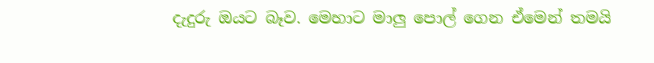දැදුරු ඔයට බෑව. මෙහාට මාලු පොල් ගෙන ඒමෙන් තමයි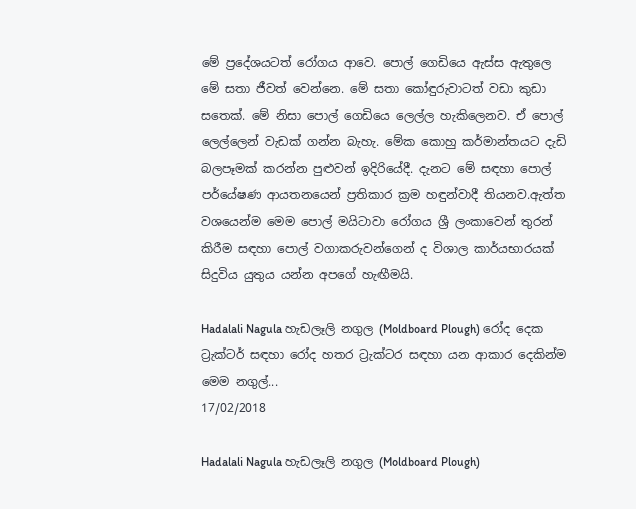මේ ප්‍රදේශයටත් රෝගය ආවෙ. පොල් ගෙඩියෙ ඇස්ස ඇතුලෙ මේ සතා ජීවත් වෙන්නෙ. මේ සතා කෝඳුරුවාටත් වඩා කුඩා සතෙක්. මේ නිසා පොල් ගෙඩියෙ ලෙල්ල හැකිලෙනව. ඒ පොල් ලෙල්ලෙන් වැඩක් ගන්න බැහැ. මේක කොහු කර්මාන්තයට දැඩි බලපෑමක් කරන්න පුළුවන් ඉදිරියේදී. දැනට මේ සඳහා පොල් පර්යේෂණ ආයතනයෙන් ප්‍රතිකාර ක්‍රම හඳුන්වාදී තියනව.ඇත්ත වශයෙන්ම මෙම පොල් මයිටාවා රෝගය ශ්‍රී ලංකාවෙන් තුරන් කිරීම සඳහා පොල් වගාකරුවන්ගෙන් ද විශාල කාර්යභාරයක් සිදුවිය යුතුය යන්න අපගේ හැඟීමයි.

Hadalali Nagula හැඩලෑලි නගුල (Moldboard Plough) රෝද දෙක ට්‍රැක්ටර් සඳහා රෝද හතර ට්‍රැක්ටර සඳහා යන ආකාර දෙකින්ම මෙම නගුල්...
17/02/2018

Hadalali Nagula හැඩලෑලි නගුල (Moldboard Plough)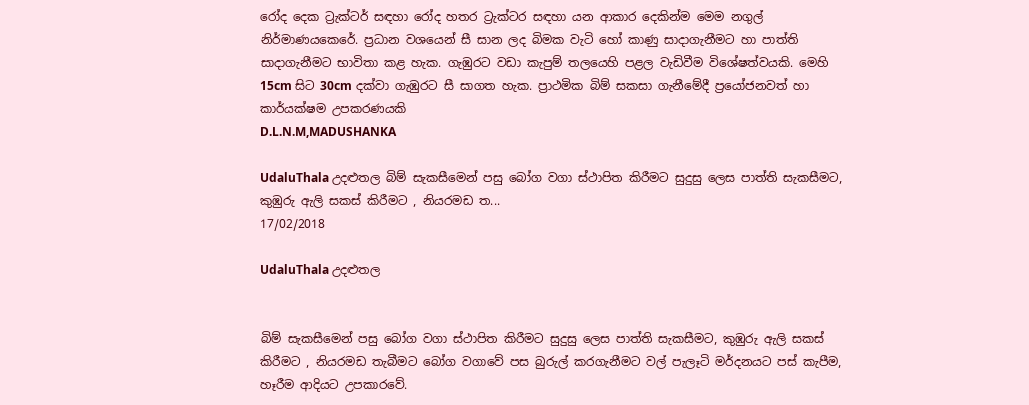රෝද දෙක ට්‍රැක්ටර් සඳහා රෝද හතර ට්‍රැක්ටර සඳහා යන ආකාර දෙකින්ම මෙම නගුල් නිර්මාණයකෙරේ. ප්‍රධාන වශයෙන් සී සාන ලද බිමක වැටි හෝ කාණු සාදාගැනීමට හා පාත්ති සාදාගැනීමට භාවිතා කළ හැක. ගැඹුරට වඩා කැපුම් තලයෙහි පළල වැඩිවීම විශේෂත්වයකි. මෙහි 15cm සිට 30cm දක්වා ගැඹුරට සී සාගත හැක. ප්‍රාථමික බිම් සකසා ගැනීමේදී ප්‍රයෝජනවත් හා කාර්යක්ෂම උපකරණයකි
D.L.N.M,MADUSHANKA

UdaluThala උදළුතල බිම් සැකසීමෙන් පසු බෝග වගා ස්ථාපිත කිරීමට සුදුසු ලෙස පාත්ති සැකසීමට, කුඹුරු ඇලි සකස් කිරීමට , නියරමඩ ත...
17/02/2018

UdaluThala උදළුතල


බිම් සැකසීමෙන් පසු බෝග වගා ස්ථාපිත කිරීමට සුදුසු ලෙස පාත්ති සැකසීමට, කුඹුරු ඇලි සකස් කිරීමට , නියරමඩ තැබීමට බෝග වගාවේ පස බුරුල් කරගැනීමට වල් පැලෑටි මර්දනයට පස් කැපීම, හෑරීම ආදියට උපකාරවේ.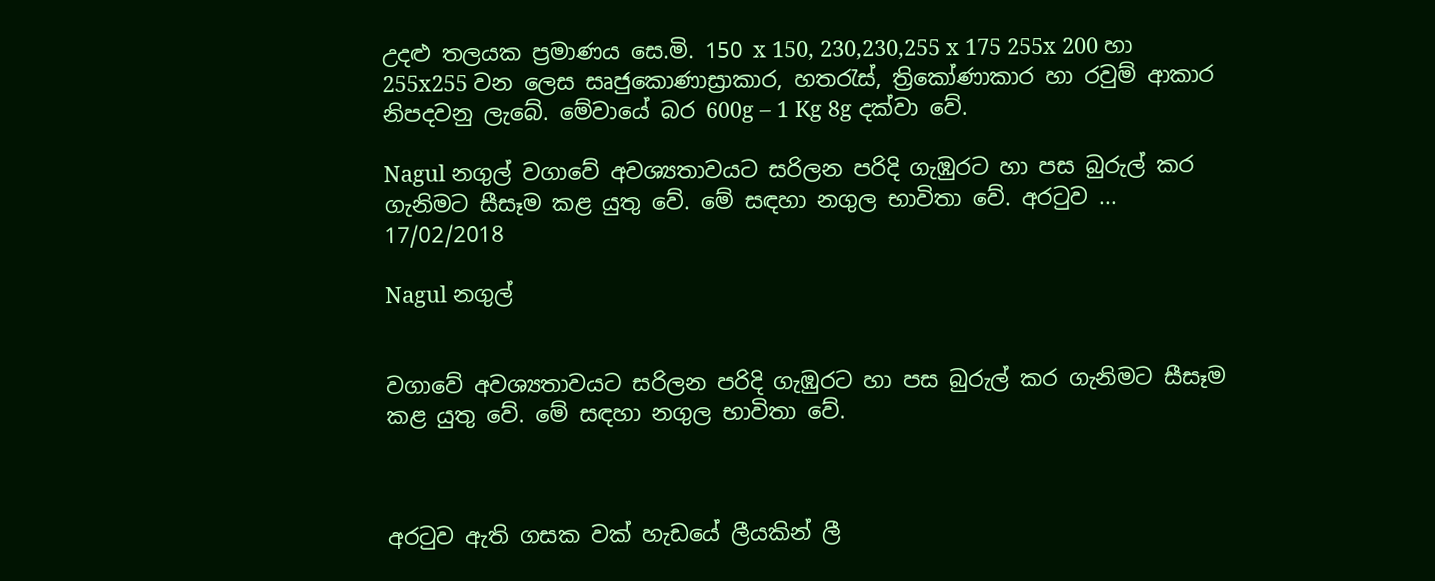උදළු තලයක ප්‍රමාණය සෙ.මි. 150 x 150, 230,230,255 x 175 255x 200 හා 255x255 වන ලෙස සෘජුකොණාස්‍රාකාර, හතරැස්, ත්‍රිකෝණාකාර හා රවුම් ආකාර නිපදවනු ලැබේ. මේවායේ බර 600g – 1 Kg 8g දක්වා වේ.

Nagul නගුල් වගාවේ අවශ්‍යතාවයට සරිලන පරිදි ගැඹුරට හා පස බුරුල් කර ගැනිමට සීසෑම කළ යුතු වේ. මේ සඳහා නගුල භාවිතා වේ. අරටුව ...
17/02/2018

Nagul නගුල්


වගාවේ අවශ්‍යතාවයට සරිලන පරිදි ගැඹුරට හා පස බුරුල් කර ගැනිමට සීසෑම කළ යුතු වේ. මේ සඳහා නගුල භාවිතා වේ.



අරටුව ඇති ගසක වක් හැඩයේ ලීයකින් ලී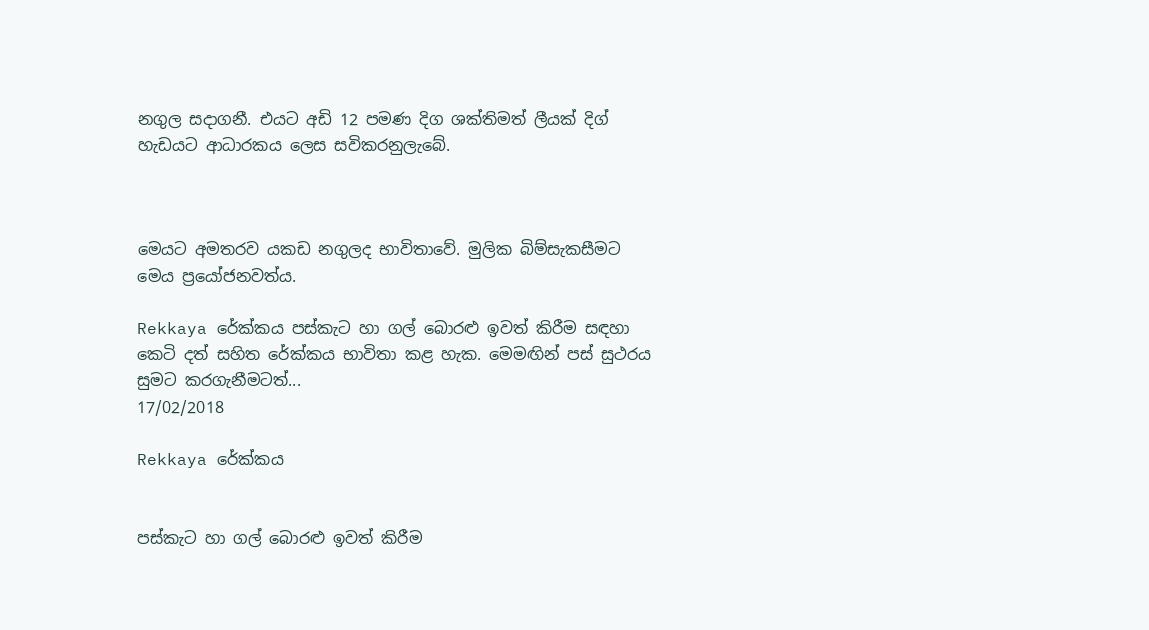නගුල සදාගනී. එයට අඩි 12 පමණ දිග ශක්තිමත් ලීයක් දිග් හැඩයට ආධාරකය ලෙස සවිකරනුලැබේ.



මෙයට අමතරව යකඩ නගුලද භාවිතාවේ. මුලික බිම්සැකසීමට මෙය ප්‍රයෝජනවත්ය.

Rekkaya රේක්කය පස්කැට හා ගල් බොරළු ඉවත් කිරීම සඳහා කෙටි දත් සහිත රේක්කය භාවිතා කළ හැක. මෙමඟින් පස් සුථරය සුමට කරගැනීමටත්...
17/02/2018

Rekkaya රේක්කය


පස්කැට හා ගල් බොරළු ඉවත් කිරීම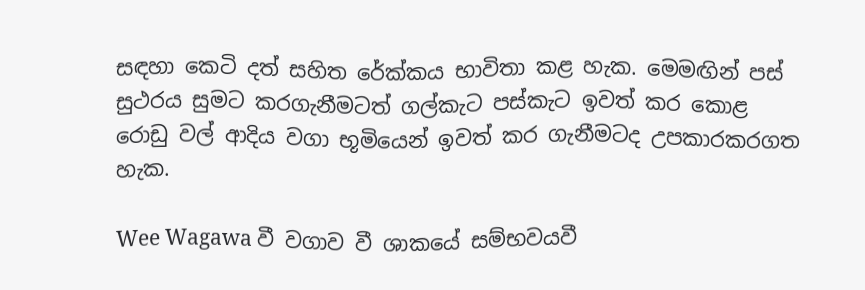සඳහා කෙටි දත් සහිත රේක්කය භාවිතා කළ හැක. මෙමඟින් පස් සුථරය සුමට කරගැනීමටත් ගල්කැට පස්කැට ඉවත් කර කොළ රොඩු වල් ආදිය වගා භූමියෙන් ඉවත් කර ගැනීමටද උපකාරකරගත හැක.

Wee Wagawa වී වගාව වී ශාකයේ සම්භවයවී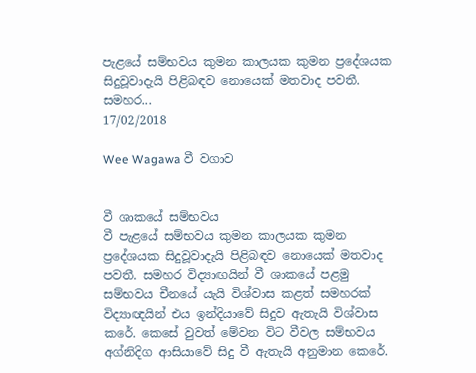පැළයේ සම්භවය කුමන කාලයක කුමන ප්‍රදේශයක සිදුවූවාදැයි පිළිබඳව නොයෙක් මතවාද පවතී. සමහර...
17/02/2018

Wee Wagawa වී වගාව


වී ශාකයේ සම්භවය
වී පැළයේ සම්භවය කුමන කාලයක කුමන ප්‍රදේශයක සිදුවූවාදැයි පිළිබඳව නොයෙක් මතවාද පවතී. සමහර විද්‍යා‍ඟයින් වී ශාකයේ පළමු සම්භවය චීනයේ යැයි විශ්වාස කළත් සමහරක් විද්‍යාඥයින් එය ඉන්දියාවේ සිදුව ඇතැයි විශ්වාස කරේ. කෙසේ වුවත් මේවන විට වීවල සම්භවය අග්නිදිග ආසියාවේ සිදු වී ඇතැයි අනුමාන කෙරේ.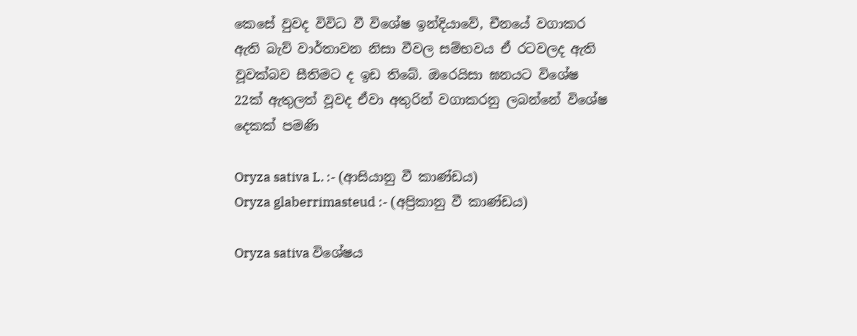කෙසේ වුවද විවිධ වී විශේෂ ඉන්දියාවේ, චීනයේ වගාකර ඇති බැව් වාර්තාවන නිසා වීවල සම්භවය ඒ රටවලද ඇති වූවක්බව සීතිමට ද ඉඩ තිබේ. ඔරෙයිසා ඝනයට විශේෂ 22ක් ඇතුලත් වූවද ඒවා අතුරින් වගාකරනු ලබන්නේ විශේෂ දෙකක් පමණි

Oryza sativa L. :- (ආසියානු වී කාණ්ඩය)
Oryza glaberrimasteud :- (අප්‍රිකානු වී කාණ්ඩය)

Oryza sativa විශේෂය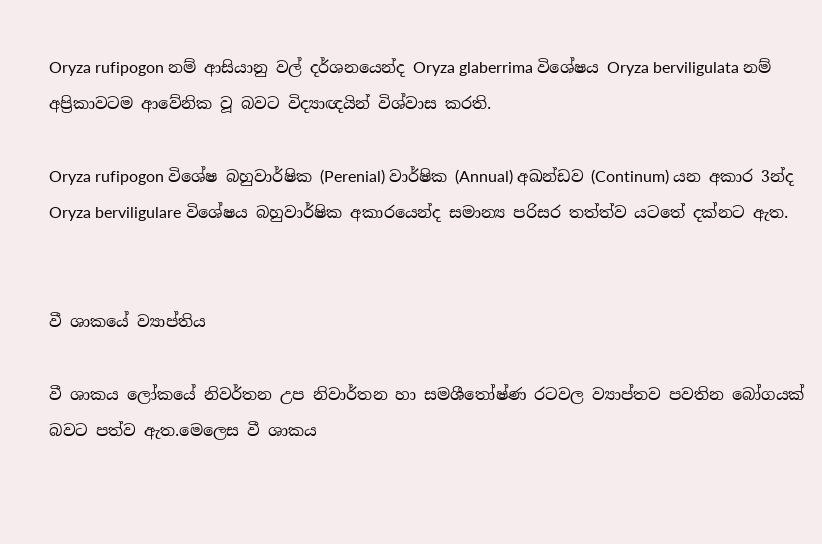Oryza rufipogon නම් ආසියානු වල් දර්ශනයෙන්ද Oryza glaberrima විශේෂය Oryza berviligulata නම් අප්‍රිකාවටම ආවේනික වූ බවට විද්‍යාඥයින් විශ්වාස කරති.

Oryza rufipogon විශේෂ බහුවාර්ෂික (Perenial) වාර්ෂික (Annual) අඛන්ඩව (Continum) යන අකාර 3න්ද Oryza berviligulare විශේෂය බහුවාර්ෂික අකාරයෙන්ද සමාන්‍ය පරිසර තත්ත්ව යට‍තේ දක්නට ඇත.


වී ශාකයේ ව්‍යාප්තිය

වී ශාකය ලෝකයේ නිවර්තන උප නිවාර්තන හා සමශීතෝෂ්ණ රටවල ව්‍යාප්තව පවතින බෝගයක් බවට පත්ව ඇත.මෙලෙස වී ශාකය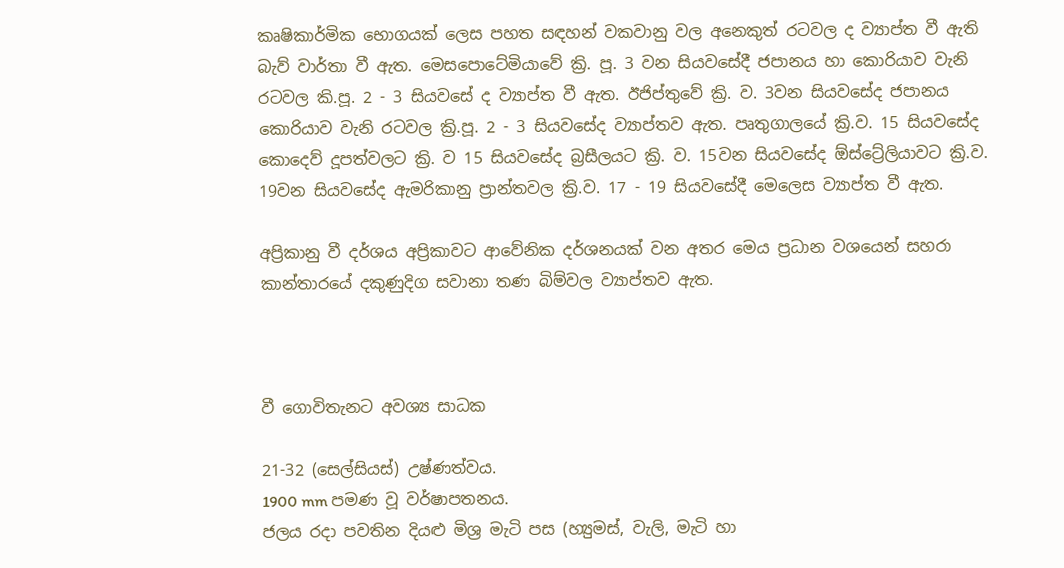කෘෂිකාර්මික භොගයක් ලෙස පහත සඳහන් වකවානු වල අනෙකුත් රටවල ද ව්‍යාප්ත වී ඇති බැව් වාර්තා වී ඇත. මෙසපොටේමියාවේ ක්‍රි. පූ. 3 වන සියවසේදී ජපානය හා ‍කොරියාව වැනි රටවල කි.පූ. 2 - 3 සියවසේ ද ව්‍යාප්ත වී ඇත. ඊජිප්තුවේ ක්‍රි. ව. 3වන සියවසේද ජපානය කොරියාව වැනි රටවල ක්‍රි.පූ. 2 - 3 සියවසේද ව්‍යාප්තව ඇත. පෘතුගාලයේ ක්‍රි.ව. 15 සියවසේද කොදෙව් දූපත්වලට ක්‍රි. ව 15 සියවසේද බ්‍රසීලයට ක්‍රි. ව. 15වන සියවසේද ඕස්ට්‍රේලියාවට ක්‍රි.ව. 19වන සියවසේද ඇමරිකානු ප්‍රාන්තවල ක්‍රි.ව. 17 - 19 සියවසේදී මෙලෙස ව්‍යාප්ත වී ඇත.

අප්‍රිකානු වී දර්ශය අප්‍රිකාවට ආවේනික දර්ශනයක් වන අතර මෙය ප්‍රධාන වශයෙන් සහරා කාන්තාරයේ දකුණුදිග සවානා තණ බිම්වල ව්‍යාප්තව ඇත.



වී ගොවිතැනට අවශ්‍ය සාධක

21-32 (සෙල්සියස්) උෂ්ණත්වය.
1900 mm පමණ වූ වර්ෂාපතනය.
ජලය රදා පවතින දියළු මිශ්‍ර මැටි පස (හ්‍යුමස්, වැලි, මැටි හා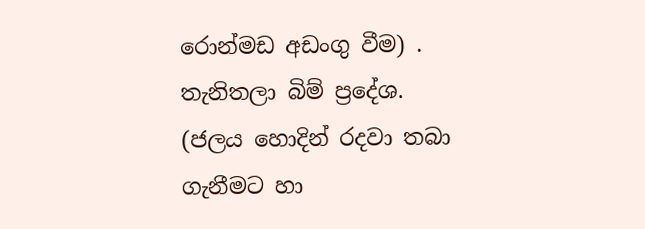රොන්මඩ අඩංගු වීම) .
තැනිතලා බිම් ප්‍රදේශ. (ජලය හොදින් රදවා තබා ගැනීමට හා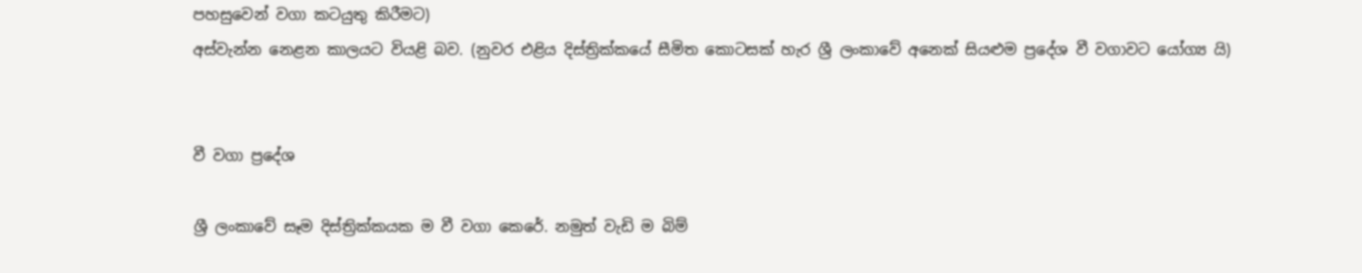පහසුවෙන් වගා කටයුතු කිරීමට)
අස්වැන්න නෙළන කාලයට වියළි බව. (නුවර එළිය දිස්ත්‍රික්කයේ සීමිත කොටසක් හැර ශ්‍රී ලංකාවේ අනෙක් සියළුම ප්‍රදේශ වී වගාවට යෝග්‍ය යි)


වී වගා ප්‍රදේශ

ශ්‍රී ලංකාවේ සෑම දිස්ත්‍රික්කයක ම වී වගා කෙ‍රේ. නමුත් වැඩි ම බිම්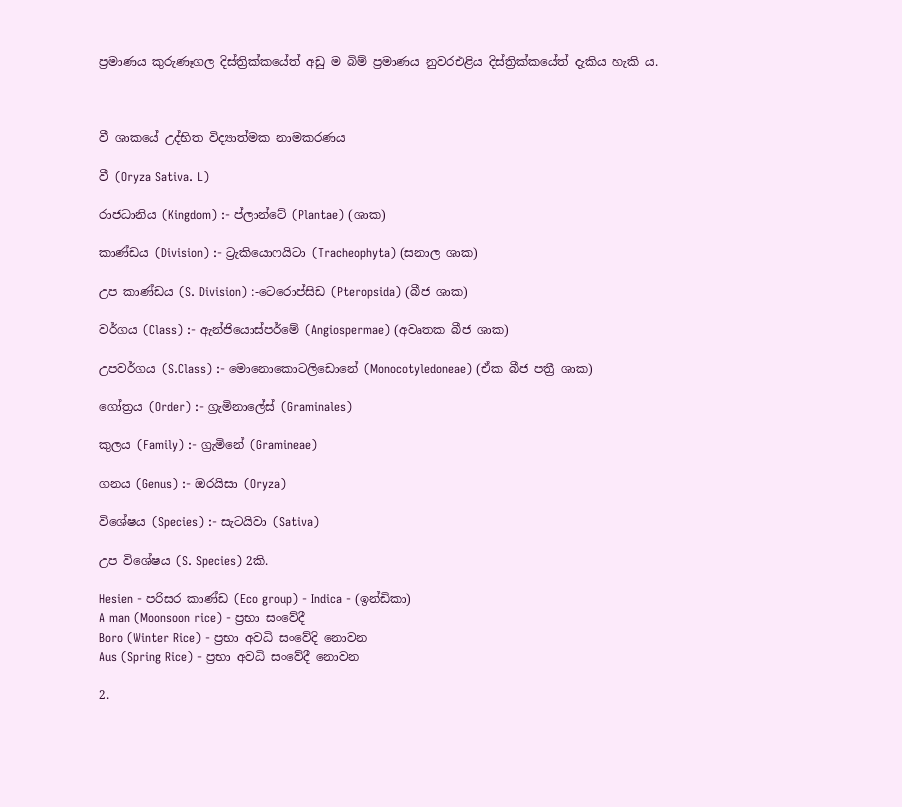ප්‍රමාණය කුරුණෑගල දිස්ත්‍රික්කයේත් අඩු ම බිම් ප්‍රමාණය නුවරඑළිය දිස්ත්‍රික්කයේත් දැකිය හැකි ය.



වී ශාකයේ උද්භිත විද්‍යාත්මක නාමකරණය

වී (Oryza Sativa. L)

රාජධානිය (Kingdom) :- ප්ලාන්ටේ (Plantae) (ශාක)

කාණ්ඩය (Division) :- ට්‍රැකියොෆයිටා (Tracheophyta) (සනාල ශාක)

උප කාණ්ඩය (S. Division) :-ටෙරොප්සිඩ (Pteropsida) (බීජ ශාක)

වර්ගය (Class) :- ඇන්ජියොස්පර්මේ (Angiospermae) (අවෘතක බීජ ශාක)

උපවර්ගය (S.Class) :- මොනොකොටලිඩොනේ (Monocotyledoneae) (ඒක බීජ පත්‍රී ශාක)

ගෝත්‍රය (Order) :- ග්‍රැමිනාලේස් (Graminales)

කුලය (Family) :- ග්‍රැමිනේ (Gramineae)

ගනය (Genus) :- ඔරයිසා (Oryza)

විශේෂය (Species) :- සැටයිවා (Sativa)

උප විශේෂය (S. Species) 2කි.

Hesien - පරිසර කාණ්ඩ (Eco group) - Indica - (ඉන්ඩිකා)
A man (Moonsoon rice) - ප්‍රභා සංවේදී
Boro (Winter Rice) - ප්‍රභා අවධි සංවේදි නොවන
Aus (Spring Rice) - ප්‍රභා අවධි සංවේදී නොවන

2.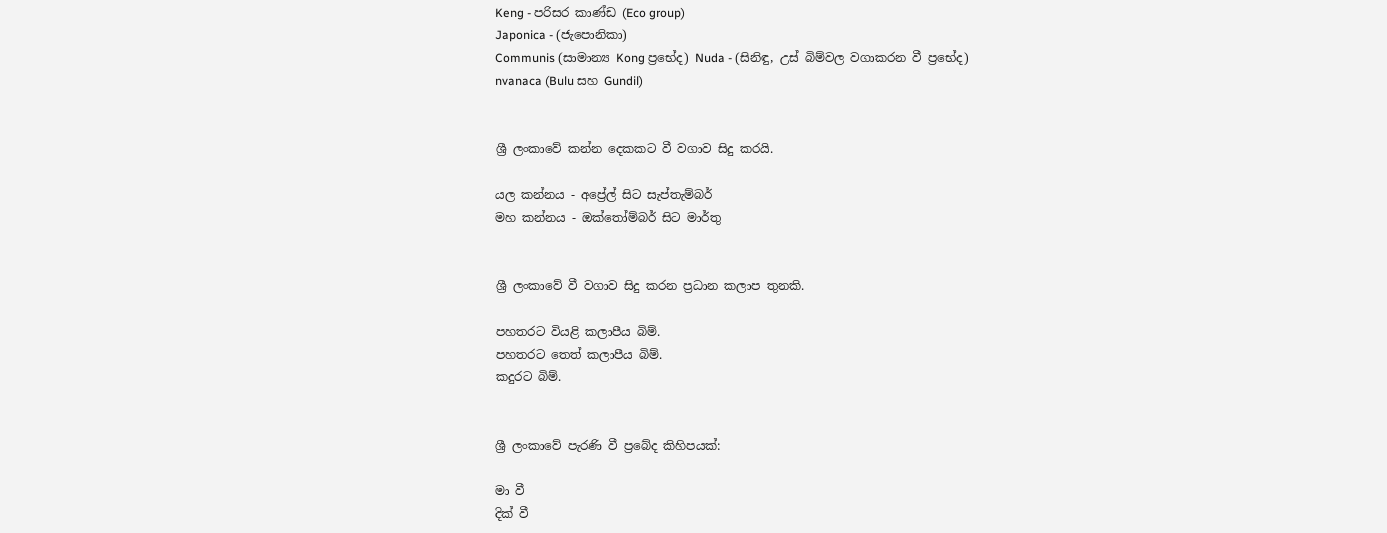Keng - පරිසර කාණ්ඩ (Eco group)
Japonica - (ජැපොනිකා)
Communis (සාමාන්‍ය Kong ප්‍රභේද) Nuda - (සිනිඳු, උස් බිම්වල වගාකරන වී ප්‍රභේද)
nvanaca (Bulu සහ Gundil)


ශ්‍රී ලංකාවේ කන්න දෙකකට වී වගාව සිදු කරයි.

යල කන්නය - අප්‍රේල් සිට සැප්තැම්බර්
මහ කන්නය - ඔක්තෝම්බර් සිට මාර්තු


ශ්‍රී ලංකාවේ වී වගාව සිදු කරන ප්‍රධාන කලාප තුනකි.

පහතරට වියළි කලාපීය බිම්.
පහතරට තෙත් කලාපීය බිම්.
කදුරට බිම්.


ශ්‍රී ලංකාවේ පැරණි වී ප්‍රබේද කිහිපයක්:

මා වී
දික් වී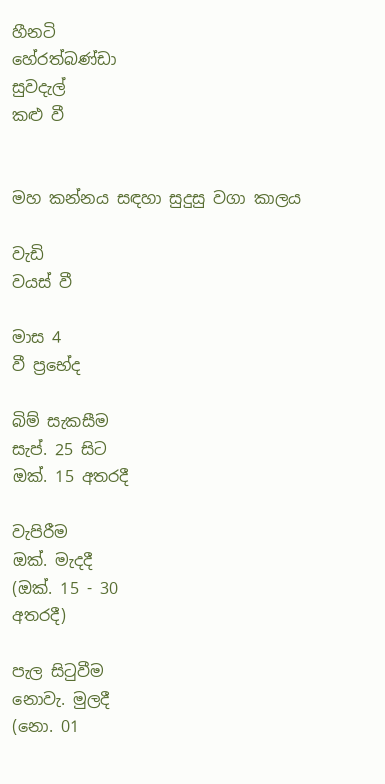හීනටි
හේරත්බණ්ඩා
සුවදැල්
කළු වී


මහ කන්නය සඳහා සුදුසු වගා කාලය

වැඩි
වයස් වී

මාස 4
වී ප්‍ර‍භේද

බිම් සැකසීම
සැප්. 25 සිට
ඔක්. 15 අතරදී

වැපිරීම
ඔක්. මැදදී
(ඔක්. 15 - 30
අතරදී)

පැල සිටුවීම
නොවැ. මුලදී
(නො. 01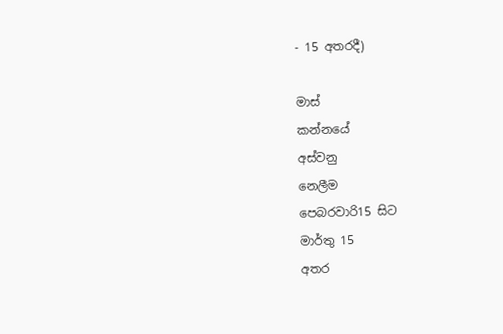- 15 අතරදී)

මාස්
කන්නයේ
අස්වනු
නෙලීම
පෙබරවාරි15 සිට
මාර්තු 15
අතර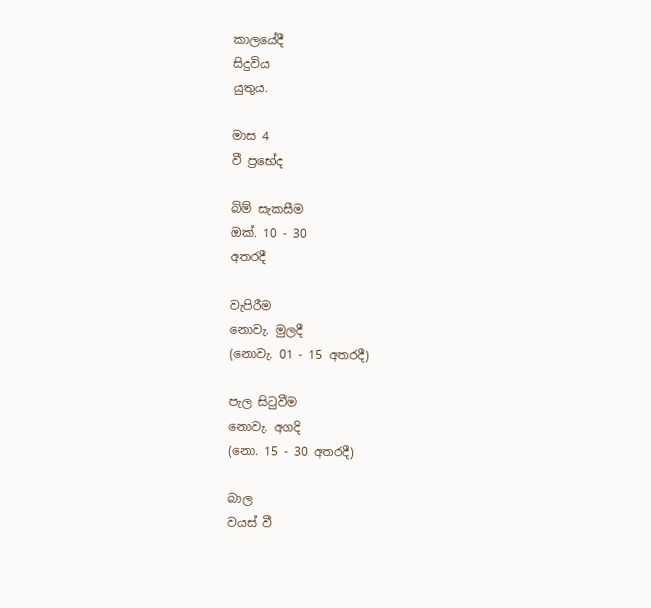කාලයේදී
සිදුවිය
යුතුය.

මාස 4
වී ප්‍රභේද

බිම් සැකසීම
ඔක්. 10 - 30
අතරදී

වැපිරීම
නොවැ. මුලදී
(නොවැ. 01 - 15 අතරදී)

පැල සිටුවීම
නොවැ. අගදි
(නො. 15 - 30 අතරදී)

බාල
වයස් වී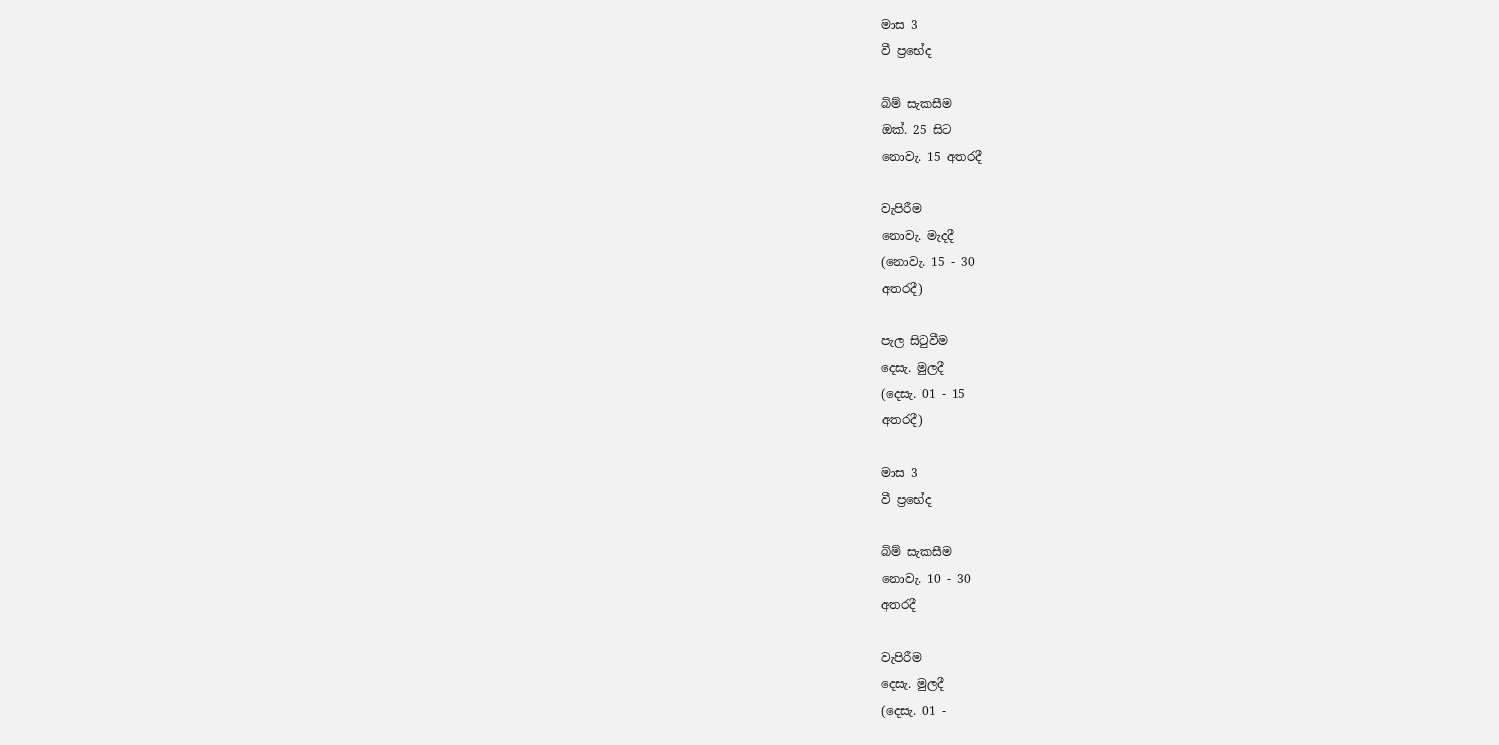මාස 3
වී ප්‍ර‍භේද

බිම් සැකසීම
ඔක්. 25 සිට
නොවැ. 15 අතරදී

වැපිරීම
නොවැ. මැදදී
(නොවැ. 15 - 30
අතරදී)

පැල සිටුවීම
දෙසැ. මුලදී
(දෙසැ. 01 - 15
අතරදී)

මාස 3
වී ප්‍රභේද

බිම් සැකසීම
නොවැ. 10 - 30
අතරදී

වැපිරීම
දෙසැ. මුලදී
(දෙසැ. 01 -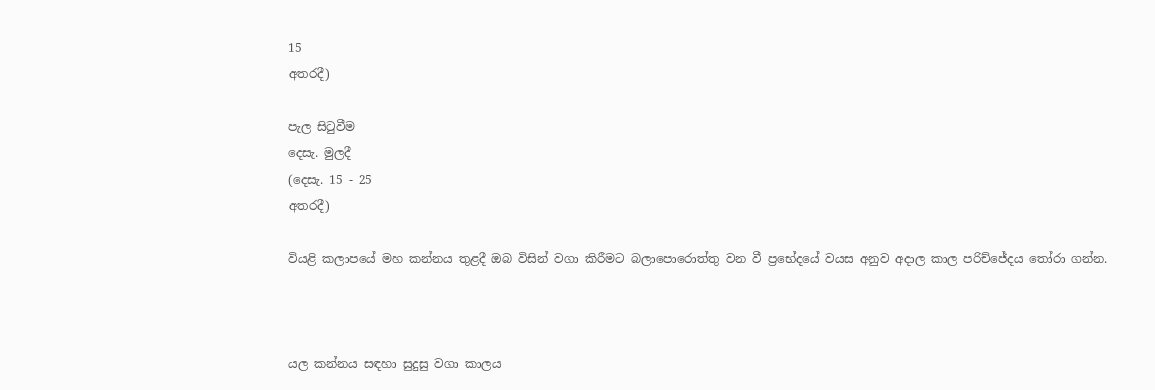15
අතරදී)

පැල සිටුවීම
දෙසැ. මුලදී
(දෙසැ. 15 - 25
අතරදී)

වියළි කලාපයේ මහ කන්නය තුළදී ඔබ විසින් වගා කිරීමට බලාපොරොත්තු වන වී ප්‍රභේදයේ වයස අනුව අදාල කාල පරිච්ජේදය තෝරා ගන්න.



යල කන්නය සඳහා සුදුසු වගා කාලය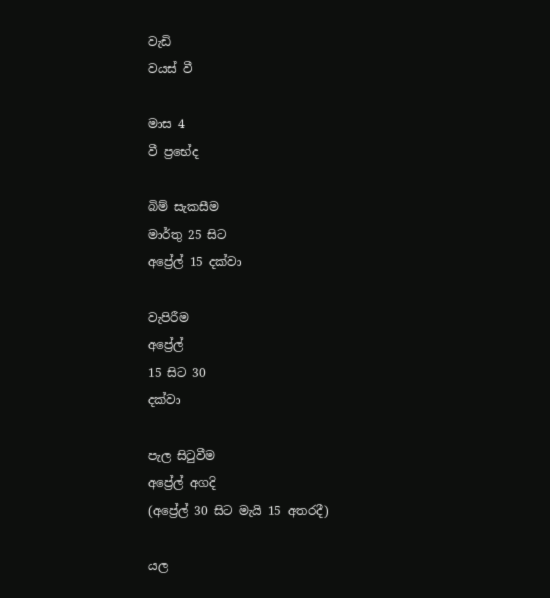වැඩි
වයස් වී

මාස 4
වී ප්‍ර‍භේද

බිම් සැකසීම
මාර්තු 25 සිට
අප්‍රේල් 15 දක්වා

වැපිරීම
අප්‍රේල්
15 සිට 30
දක්වා

පැල සිටුවීම
අප්‍රේල් අගදි
(අප්‍රේල් 30 සිට මැයි 15 අතරදී)

යල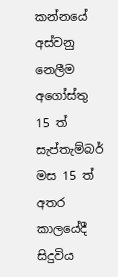කන්නයේ
අස්වනු
නෙලීම
අගෝස්තු
15 ත්
සැප්තැම්බර් මස 15 ත්
අතර
කාලයේදී
සිදුවිය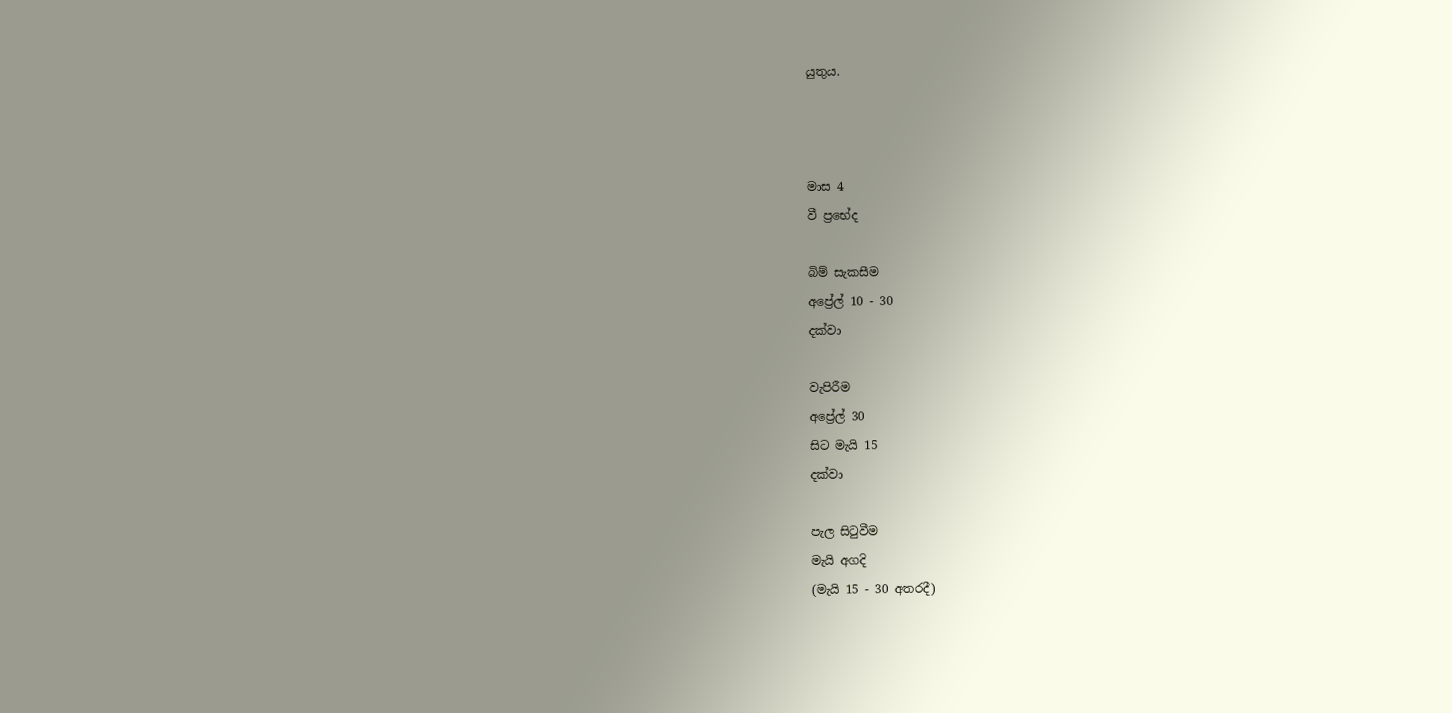යුතුය.



මාස 4
වී ප්‍රභේද

බිම් සැකසීම
අප්‍රේල් 10 - 30
දක්වා

වැපිරීම
අප්‍රේල් 30
සිට මැයි 15
දක්වා

පැල සිටුවීම
මැයි අගදි
(මැයි 15 - 30 අතරදී)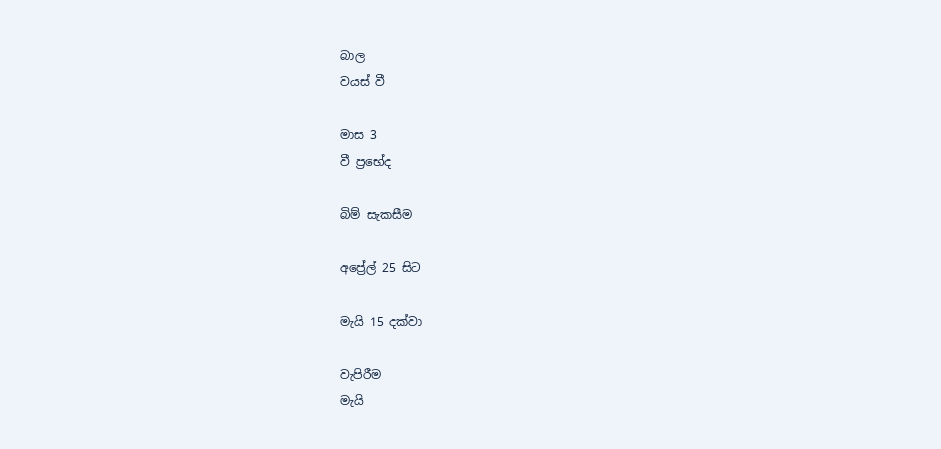බාල
වයස් වී

මාස 3
වී ප්‍ර‍භේද

බිම් සැකසීම

අප්‍රේල් 25 සිට

මැයි 15 දක්වා

වැපිරීම
මැයි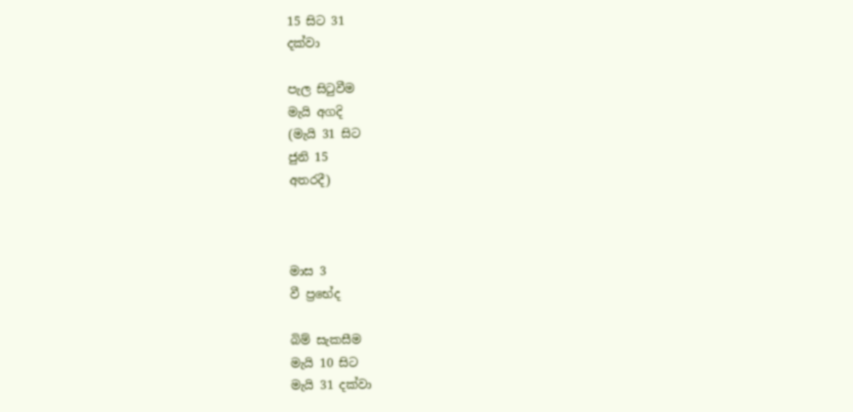15 සිට 31
දක්වා

පැල සිටුවීම
මැයි අගදි
(මැයි 31 සිට
ජුනි 15
අතරදී)



මාස 3
වී ප්‍රභේද

බිම් සැකසීම
මැයි 10 සිට
මැයි 31 දක්වා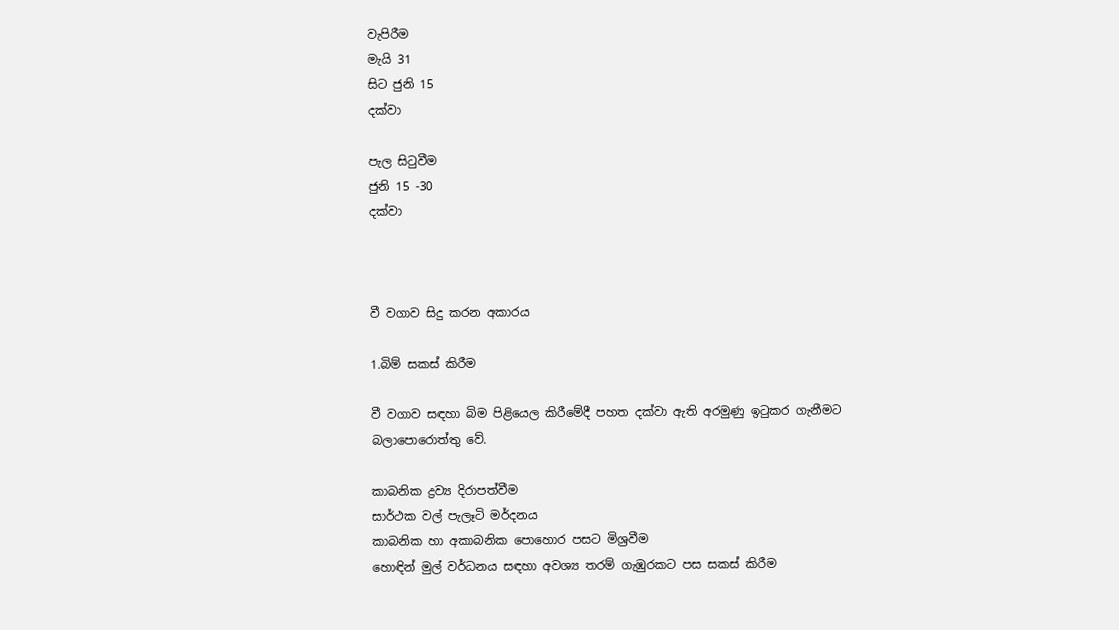වැපිරීම
මැයි 31
සිට ජුනි 15
දක්වා

පැල සිටුවීම
ජුනි 15 -30
දක්වා



වී වගාව සිදු කරන අකාරය

1.බිම් සකස් කිරීම

වී වගාව සඳහා බිම පිළියෙල කිරීමේදී පහත දක්වා ඇති අරමුණු ඉටුකර ගැනීමට බලාපොරොත්තු වේ.

කාබනික ද්‍රව්‍ය දිරාපත්වීම
සාර්ථක වල් පැලෑටි මර්දනය
කාබනික හා අකාබනික පොහොර පසට මිශ්‍රවීම
හොඳින් මුල් වර්ධනය සඳහා අවශ්‍ය තරම් ගැඹුරකට පස සකස් කිරීම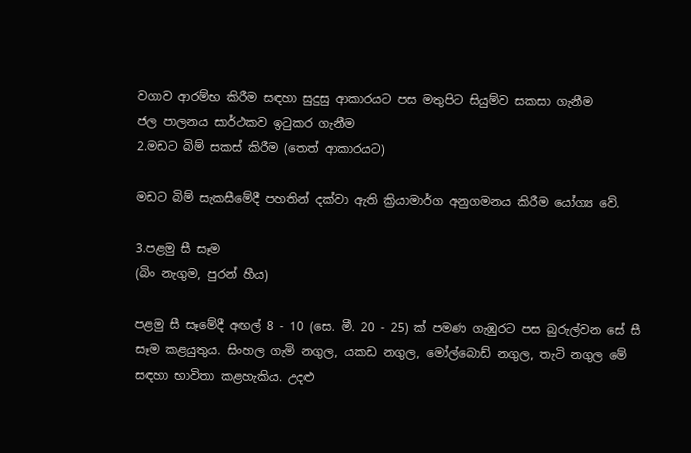වගාව ආරම්භ කිරීම සඳහා සුදුසු ආකාරයට පස මතුපිට සියුම්ව සකසා ගැනීම
ජල පාලනය සාර්ථකව ඉටුකර ගැනීම
2.මඩට බිම් සකස් කිරීම (තෙත් ආකාරයට)

මඩට බිම් සැකසීමේදී පහතින් දක්වා ඇති ක්‍රියාමාර්ග අනුගමනය කිරීම යෝග්‍ය වේ.

3.පළමු සී සෑම
(බිං නැගුම, පුරන් හීය)

පළමු සී සෑමේදී අඟල් 8 - 10 (සෙ. මී. 20 - 25) ක් පමණ ගැඹුරට පස බුරුල්වන සේ සී සෑම කළයුතුය. සිංහල ගැමි නගුල, යකඩ නගුල, මෝල්බොඩ් නගුල, තැ‍ටි නගුල මේ සඳහා භාවිතා කළහැකිය. උදළු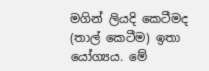මගින් ලියදි කෙටීමද (තාල් කෙටීම) ඉතා යෝග්‍යය. මේ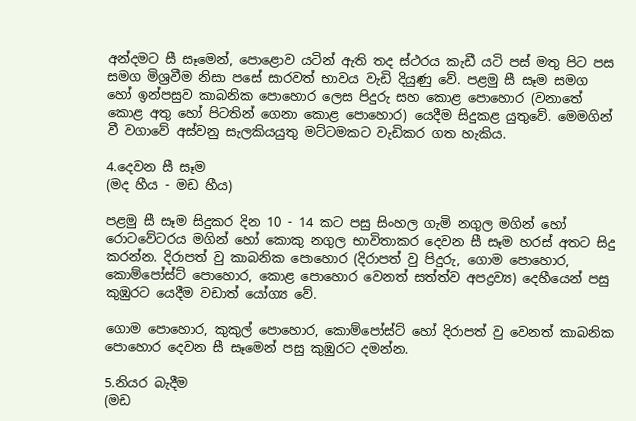අන්දමට සී සෑමෙන්, පොළොව යටින් ඇති තද ස්ථරය කැඩී යටි පස් මතු පිට පස සමග මිශ්‍රවීම නිසා පසේ සාරවත් භාවය වැඩි දියුණු වේ. පළමු සී සෑම සමග හෝ ඉන්පසුව කාබනික පොහොර ලෙස පිදුරු සහ කොළ පොහොර (වනාතේ කොළ අතු හෝ පිටතින් ගෙනා කොළ පොහොර) යෙදීම සිදුකළ යුතුවේ. මෙමගින් වී වගාවේ අස්වනු සැලකියයුතු මට්ටමකට වැඩිකර ගත හැකිය.

4.දෙවන සී සෑම
(මද හීය - මඩ හීය)

පළමු සී සෑම සිදුකර දින 10 - 14 කට පසු සිංහල ගැමි නගුල මගින් හෝ රොටවේටරය මගින් හෝ කොකු නගුල භාවිතාකර දෙවන සී සෑම හරස් අතට සිදු කරන්න. දිරාපත් වු කාබනික පොහොර (දිරාපත් වු පිදුරු, ගොම පොහොර, කොම්පෝස්ට් පොහොර, කොළ පො‍හොර වෙනත් සත්ත්ව අපද්‍රව්‍ය) දෙහීයෙන් පසු කුඹුරට යෙදීම වඩාත් යෝග්‍ය වේ.

ගොම පොහොර, කුකුල් පොහොර, කොම්පෝස්ට් හෝ දිරාපත් වු වෙනත් ‍කාබනික පොහොර දෙවන සී සෑමෙන් පසු කුඹුරට දමන්න.

5.නියර බැදීම
(මඩ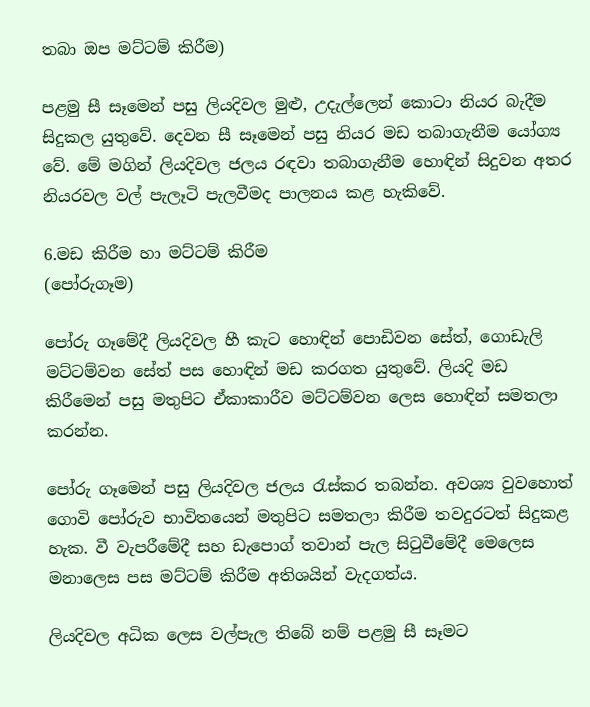තබා ඔප මට්ටම් කිරීම)

පළමු සී සෑමෙන් පසු ලියදිවල මුළු, උදැල්ලෙන් ‍කොටා නියර බැදීම සිදුකල යුතුවේ. දෙවන සී සෑමෙන් පසු නියර මඩ තබාගැනීම යෝග්‍ය වේ. මේ මගින් ලියදිවල ජලය රඳවා තබාගැනීම හොඳින් සිදුවන අතර නියරවල වල් පැලෑටි පැලවීමද පාලනය කළ හැකිවේ.

6.මඩ කිරීම හා මට්ටම් කිරීම
(පෝරුගෑම)

පෝරු ගෑමේදී ලියදිවල හී කැට හොඳින් පොඩිවන සේත්, ගොඩැලි මට්ටම්වන සේත් පස හොඳින් මඩ කරගත යුතුවේ. ලියදි මඩ කිරීමෙන් පසු මතුපිට ඒකාකාරීව මට්ටම්වන ලෙස හොඳින් සමතලා කරන්න.

පෝරු ගෑමෙන් පසු ලියදිවල ජලය රැස්කර තබන්න. අවශ්‍ය වුවහොත් ගොවි ‍පෝරුව භාවිතයෙන් මතුපිට සමතලා කිරීම තවදුරටත් සිදුකළ හැක. වී වැපරීමේදී සහ ඩැපොග් තවාන් පැල සිටුවීමේදී මෙලෙස මනාලෙස පස මට්ටම් කිරීම අතිශයින් වැදගත්ය.

ලියදිවල අධික ලෙස වල්පැල තිබේ නම් පළමු සී සෑමට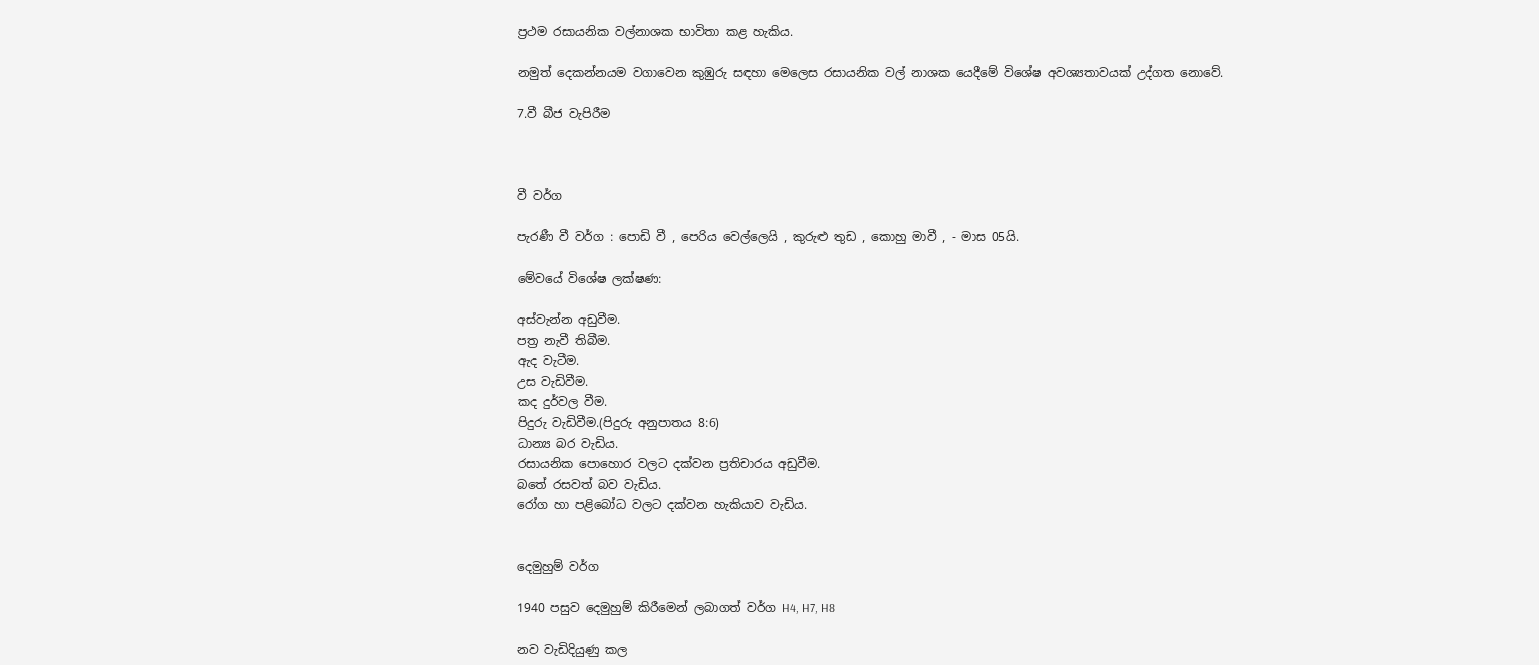ප්‍රථම රසායනික වල්නාශක භාවිතා කළ හැකිය.

නමුත් දෙකන්නයම වගාවෙන කුඹුරු සඳහා මෙලෙස රසායනික වල් නාශක යෙදීමේ විශේෂ අවශ්‍යතාවයක් උද්ගත නොවේ.

7.වී බීජ වැපිරීම



වී වර්ග

පැරණී වී වර්ග : පොඩි වී , පෙරිය වෙල්ලෙයි , කුරුළු තුඩ , කොහු මාවී , - මාස 05යි.

මේවයේ විශේෂ ලක්ෂණ:

අස්වැන්න අඩුවීම.
පත්‍ර නැවී තිබීම.
ඇද වැටීම.
උස වැඩිවීම.
කද දුර්වල වීම.
පිදුරු වැඩිවීම.(පිදුරු අනුපාතය 8:6)
ධාන්‍ය බර වැඩිය.
රසායනික පොහොර වලට දක්වන ප්‍රතිචාරය අඩුවීම.
බතේ රසවත් බව වැඩිය.
රෝග හා පළිබෝධ වලට දක්වන හැකියාව වැඩිය.


දෙමුහුම් වර්ග

1940 පසුව දෙමුහුම් කිරීමෙන් ලබාගත් වර්ග H4, H7, H8

නව වැඩිදියුණු කල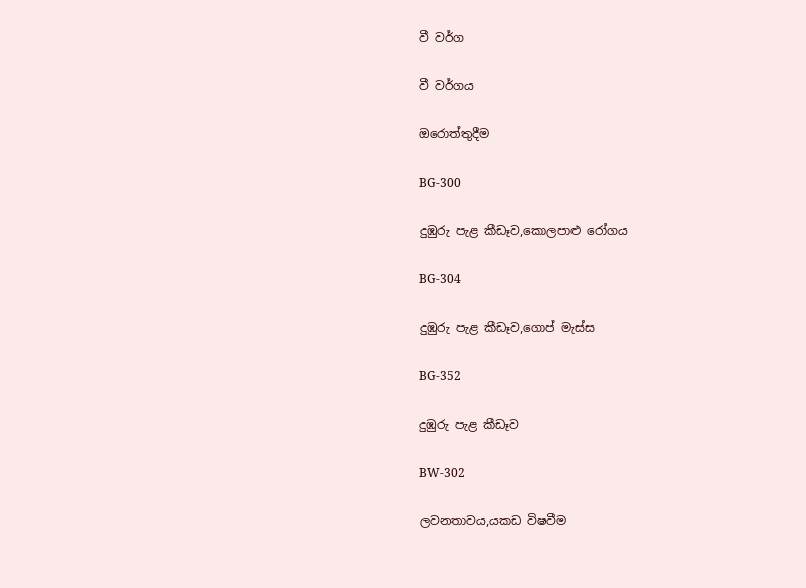වී වර්ග

වී වර්ගය

ඔරොත්තුදීම

BG-300

දුඹුරු පැළ කීඩෑව,කොලපාළු රෝගය

BG-304

දුඹුරු පැළ කීඩෑව,ගොප් මැස්ස

BG-352

දුඹුරු පැළ කීඩෑව

BW-302

ලවනතාවය,යකඩ විෂවීම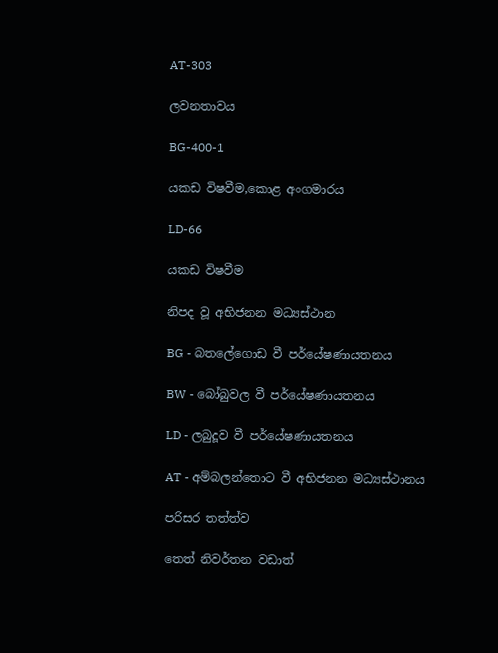AT-303

ලවනතාවය

BG-400-1

යකඩ විෂවීම,කොළ අංගමාරය

LD-66

යකඩ විෂවීම

නිපද වූ අභිජනන මධ්‍යස්ථාන

BG - බතලේගොඩ වී පර්යේෂණායතනය

BW - බෝබුවල වී පර්යේෂණායතනය

LD - ලබුදූව වී පර්යේෂණායතනය

AT - අම්බලන්තොට වී අභිජනන මධ්‍යස්ථානය

පරිසර තත්ත්ව

තෙත් නිවර්තන වඩාත්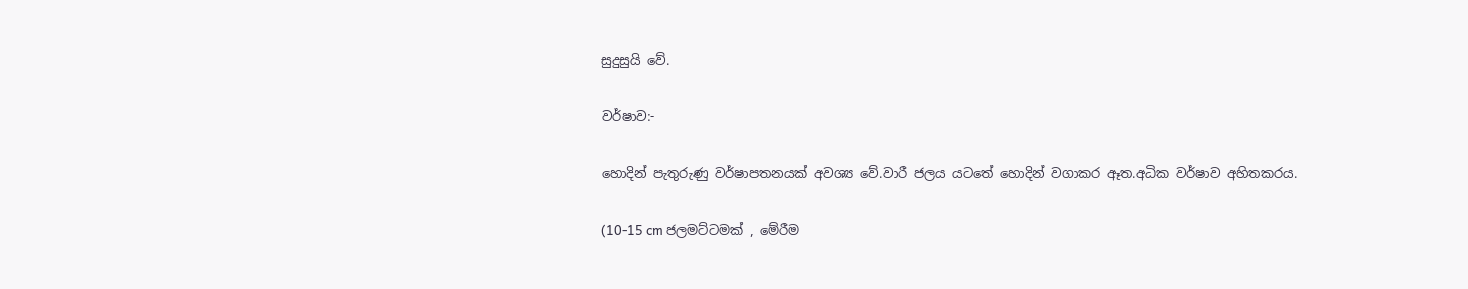සුදුසුයි වේ.

වර්ෂාව:-

හොදින් පැතුරුණු වර්ෂාපතනයක් අවශ්‍ය වේ.වාරී ජලය යටතේ හොදින් වගාකර ඈත.අධික වර්ෂාව අහිතකරය.

(10-15 cm ජලමට්ටමක් , මේරීම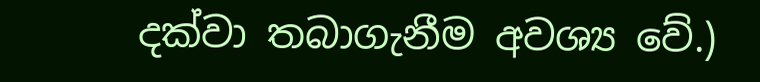දක්වා තබාගැනීම අවශ්‍ය වේ.)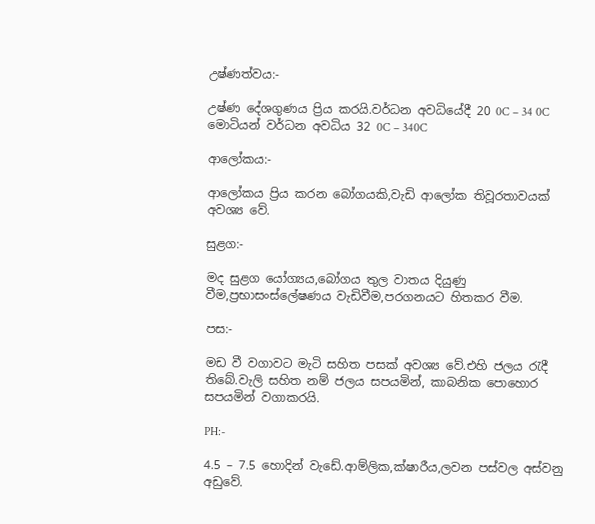උෂ්ණත්වය:-

උෂ්ණ දේශගුණය ප්‍රිය කරයි.වර්ධන අවධියේදී 20 0C – 34 0C මොටියන් වර්ධන අවධිය 32 0C – 340C

ආලෝකය:-

ආලෝකය ප්‍රිය කරන බෝගයකි,වැඩි ආලෝක තිවූරතාවයක් අවශ්‍ය වේ.

සුළග:-

මද සුළග යෝග්‍යය,බෝගය තුල වාතය දියුණු වීම,ප්‍රභාසංස්ලේෂණය වැඩිවීම,පරගනයට හිතකර වීම.

පස:-

මඩ වී වගාවට මැටි සහිත පසක් අවශ්‍ය වේ.එහි ජලය රැදී තිබේ.වැලි සහිත නම් ජලය සපයමින්, කාබනික පොහොර සපයමින් වගාකරයි.

PH:-

4.5 – 7.5 හොදින් වැඩේ.ආම්ලික,ක්ෂාරීය,ලවන පස්වල අස්වනු අඩුවේ.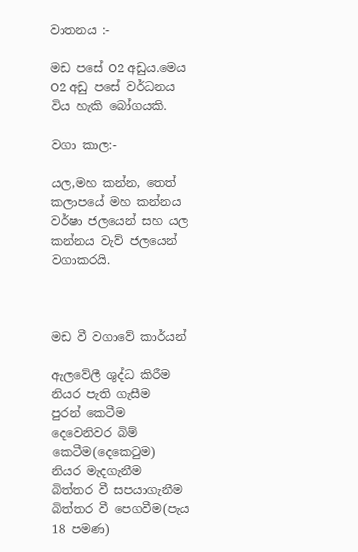වාතනය :-

මඩ පසේ O2 අඩුය.මෙය O2 අඩු පසේ වර්ධනය විය හැකි බෝගයකි.

වගා කාල:-

යල,මහ කන්න, තෙත් කලාපයේ මහ කන්නය වර්ෂා ජලයෙන් සහ යල කන්නය වැව් ජලයෙන් වගාකරයි.



මඩ වී වගාවේ කාර්යන්

ඇලවේලී ශුද්ධ කිරීම
නියර පැති ගැසීම
පුරන් කෙටීම
දෙවෙනිවර බිම් කෙටීම(දෙකෙටුම)
නියර මැදගැනීම
බිත්තර වී සපයාගැනීම
බිත්තර වී පෙගවීම(පැය 18 පමණ)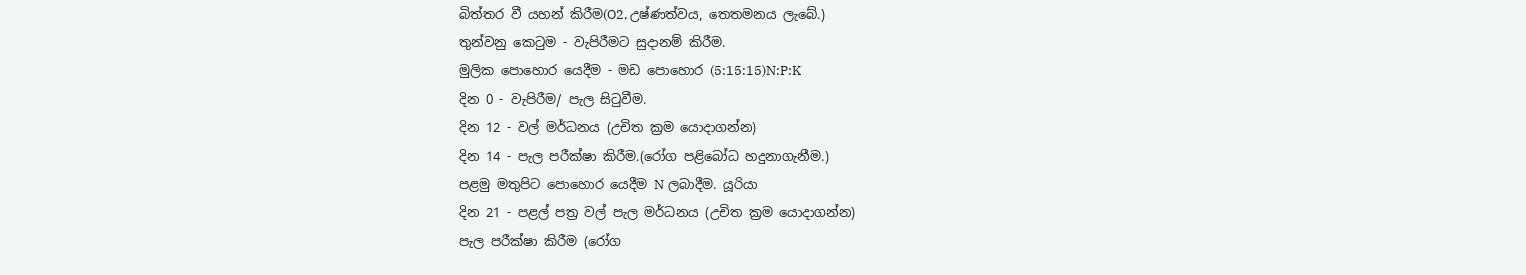බිත්තර වී යහන් කිරීම(O2, උෂ්ණත්වය, තෙතමනය ලැබේ.)
තුන්වනු කෙටුම - වැපිරීමට සුදානම් කිරීම.
මුලික පොහොර යෙදීම - මඩ පොහොර (5:15:15)N:P:K
දින 0 - වැපිරීම/ පැල සිටුවීම.
දින 12 - වල් මර්ධනය (උචිත ක්‍රම යොදාගන්න)
දින 14 - පැල පරීක්ෂා කිරීම.(රෝග පළිබෝධ හදුනාගැනීම.)
පළමු මතුපිට පොහොර යෙදීම N ලබාදීම. යූරියා
දින 21 - පළල් පත්‍ර වල් පැල මර්ධනය (උචිත ක්‍රම යොදාගන්න)
පැල පරීක්ෂා කිරීම (රෝග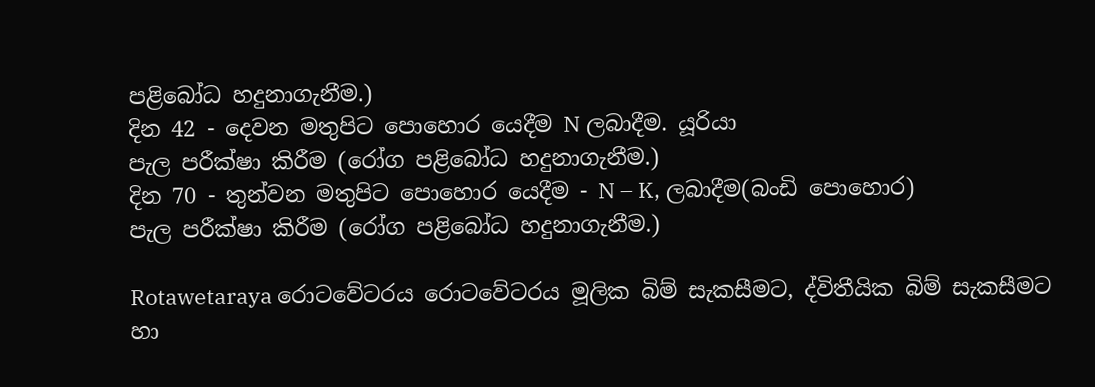පළිබෝධ හදුනාගැනීම.)
දින 42 - දෙවන මතුපිට පොහොර යෙදීම N ලබාදීම. යූරියා
පැල පරීක්ෂා කිරීම (රෝග පළිබෝධ හදුනාගැනීම.)
දින 70 - තුන්වන මතුපිට පොහොර යෙදීම - N – K, ලබාදීම(බංඩි පොහොර)
පැල පරීක්ෂා කිරීම (රෝග පළිබෝධ හදුනාගැනීම.)

Rotawetaraya රොටවේටරය රොටවේටරය මූලික බිම් සැකසීමට, ද්විතීයික බිම් සැකසීමට හා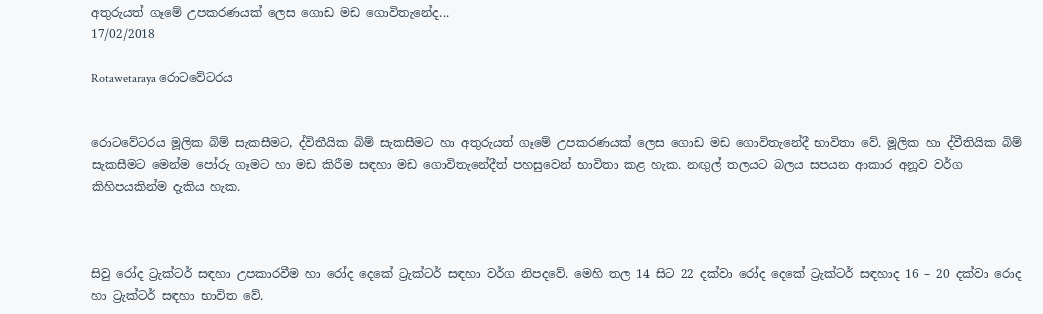අතුරුයත් ගෑමේ උපකරණයක් ලෙස ගොඩ මඩ ගොවිතැනේද...
17/02/2018

Rotawetaraya රොටවේටරය


රොටවේටරය මූලික බිම් සැකසීමට, ද්විතීයික බිම් සැකසීමට හා අතුරුයත් ගෑමේ උපකරණයක් ලෙස ගොඩ මඩ ගොවිතැනේදී භාවිතා වේ. මූලික හා ද්වීතියික බිම් සැකසීමට මෙන්ම පෝරු ගෑමට හා මඩ කිරීම සඳහා මඩ ගොවිතැනේදීත් පහසුවෙන් භාවිතා කළ හැක. නඟුල් තලයට බලය සපයන ආකාර අනූව වර්ග කිහිපයකින්ම දැකිය හැක.



සිවු රෝද ට්‍රැක්ටර් සඳහා උපකාරවීම හා රෝද දෙකේ ට්‍රැක්ටර් සඳහා වර්ග නිපදවේ. මෙහි තල 14 සිට 22 දක්වා රෝද දෙකේ ට්‍රැක්ටර් සඳහාද 16 – 20 දක්වා රොද හා ට්‍රැක්ටර් සඳහා භාවිත වේ.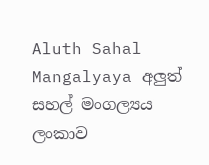Aluth Sahal Mangalyaya අලුත් සහල් මංගල්‍යය ලංකාව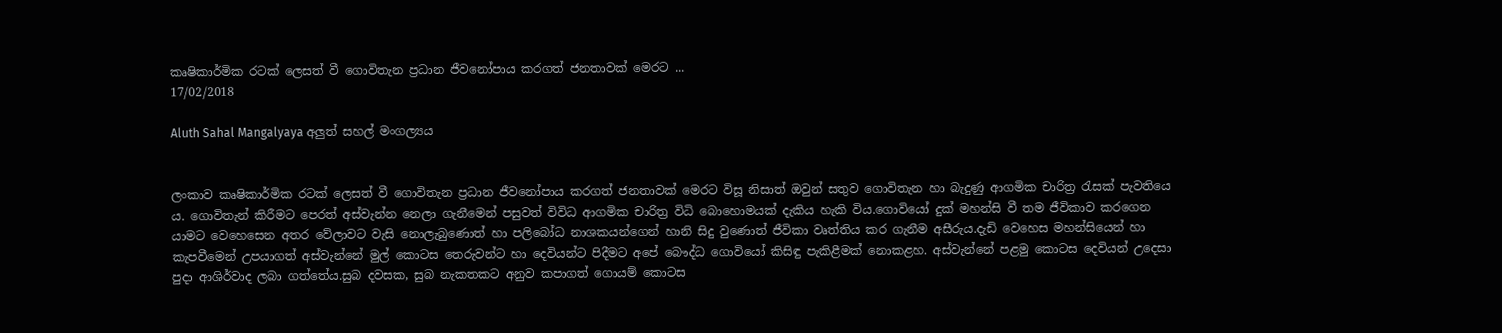කෘෂිකාර්මික රටක් ලෙසත් වී ගොවිතැන ප්‍රධාන ජීවනෝපාය කරගත් ජනතාවක් මෙරට ...
17/02/2018

Aluth Sahal Mangalyaya අලුත් සහල් මංගල්‍යය


ලංකාව කෘෂිකාර්මික රටක් ලෙසත් වී ගොවිතැන ප්‍රධාන ජීවනෝපාය කරගත් ජනතාවක් මෙරට විසූ නිසාත් ඔවුන් සතුව ගොවිතැන හා බැදුණු ආගමික චාරිත්‍ර රැසක් පැවතියෙ ය. ගොවිතැන් කිරීමට පෙරත් අස්වැන්න නෙලා ගැනීමෙන් පසුවත් විවිධ ආගමික චාරිත්‍ර විධි බොහොමයක් දැකිය හැකි විය.ගොවියෝ දුක් මහන්සි වී තම ජීවිකාව කරගෙන යාමට වෙහෙසෙන අතර වේලාවට වැසි නොලැබුණොත් හා පලිබෝධ නාශකයන්ගෙන් හානි සිදු වුණොත් ජීවිකා වෘත්තිය කර ගැනීම අසීරුය.දැඩි වෙහෙස මහන්සියෙන් හා කැපවීමෙන් උපයාගත් අස්වැන්නේ මුල් කොටස තෙරුවන්ට හා දෙවියන්ට පිදීමට අපේ බෞද්ධ ගොවියෝ කිසිඳු පැකිළීමක් නොකළහ. අස්වැන්නේ පළමු කොටස දෙවියන් උදෙසා පුදා ආශිර්වාද ලබා ගත්තේය.සුබ දවසක, සුබ නැකතකට අනුව කපාගත් ගොයම් කොටස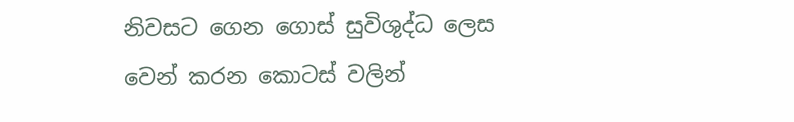නිවසට ගෙන ගොස් සුවිශුද්ධ ලෙස වෙන් කරන කොටස් වලින්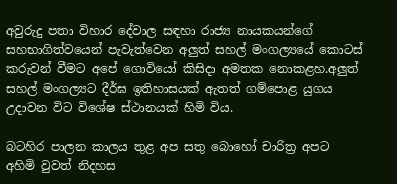අවුරුදු පතා විහාර දේවාල සඳහා රාජ්‍ය නායකයන්ගේ සහභාගිත්වයෙන් පැවැත්වෙන අලුත් සහල් මංගල්‍යයේ කොටස් කරුවන් වීමට අපේ ගොවියෝ කිසිදා අමතක නොකළහ.අලුත් සහල් මංගල්‍යට දීර්ඝ ඉතිහාසයක් ඇතත් ගම්පොළ යුගය උදාවන විට විශේෂ ස්ථානයක් හිමි විය.

බටහිර පාලන කාලය තුළ අප සතු බොහෝ චාරිත්‍ර අපට අහිමි වුවත් නිදහස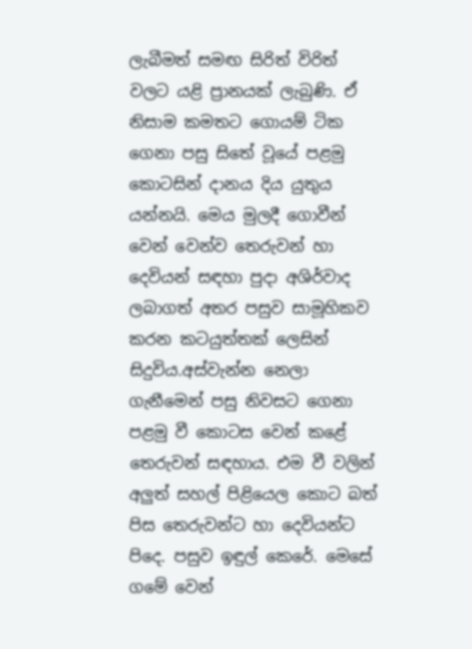ලැබීමත් සමඟ සිරිත් විරිත් වලට යළි ප්‍රානයක් ලැබුණි. ඒ නිසාම කමතට ගොයම් ටික ගෙනා පසු සිතේ වූයේ පළමු කොටසින් දානය දිය යුතුය යන්නයි. මෙය මුලදී ගොවීන් වෙන් වෙන්ව තෙරුවන් හා දෙවියන් සඳහා පුදා අශිර්වාද ලබාගත් අතර පසුව සාමූහිකව කරන කටයුත්තක් ලෙසින් සිදුවිය.අස්වැන්න නෙලා ගැනීමෙන් පසු නිවසට ගෙනා පළමු වී කොටස වෙන් කළේ තෙරුවන් සඳහාය. එම වී වලින් අලුත් සහල් පිළියෙල කොට බත් පිස තෙරුවන්ට හා දෙවියන්ට පිදෙ. පසුව ඉඳුල් කෙරේ. මෙසේ ගමේ වෙන්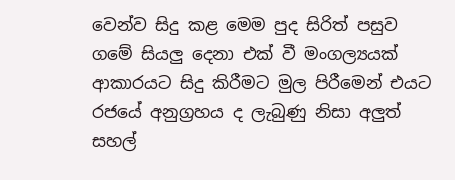වෙන්ව සිදු කළ මෙම පුද සිරිත් පසුව ගමේ සියලු දෙනා එක් වී මංගල්‍යයක් ආකාරයට සිදු කිරීමට මුල පිරීමෙන් එයට රජයේ අනුග්‍රහය ද ලැබුණු නිසා අලුත් සහල්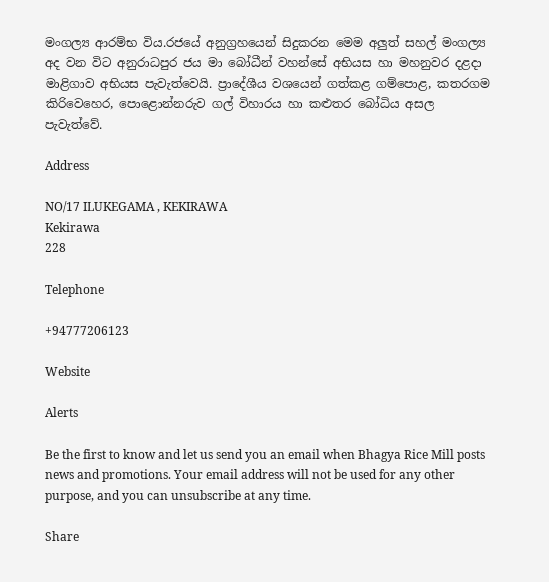මංගල්‍ය ආරම්භ විය.රජයේ අනුග්‍රහයෙන් සිදුකරන මෙම අලුත් සහල් මංගල්‍ය අද වන විට අනුරාධපුර ජය මා බෝධීන් වහන්සේ අභියස හා මහනුවර දළදා මාළිගාව අභියස පැවැත්වෙයි. ප්‍රාදේශීය වශයෙන් ගත්කළ ගම්පොළ, කතරගම කිරිවෙහෙර, පොළොන්නරුව ගල් විහාරය හා කළුතර බෝධිය අසල පැවැත්වේ.

Address

NO/17 ILUKEGAMA , KEKIRAWA
Kekirawa
228

Telephone

+94777206123

Website

Alerts

Be the first to know and let us send you an email when Bhagya Rice Mill posts news and promotions. Your email address will not be used for any other purpose, and you can unsubscribe at any time.

Share